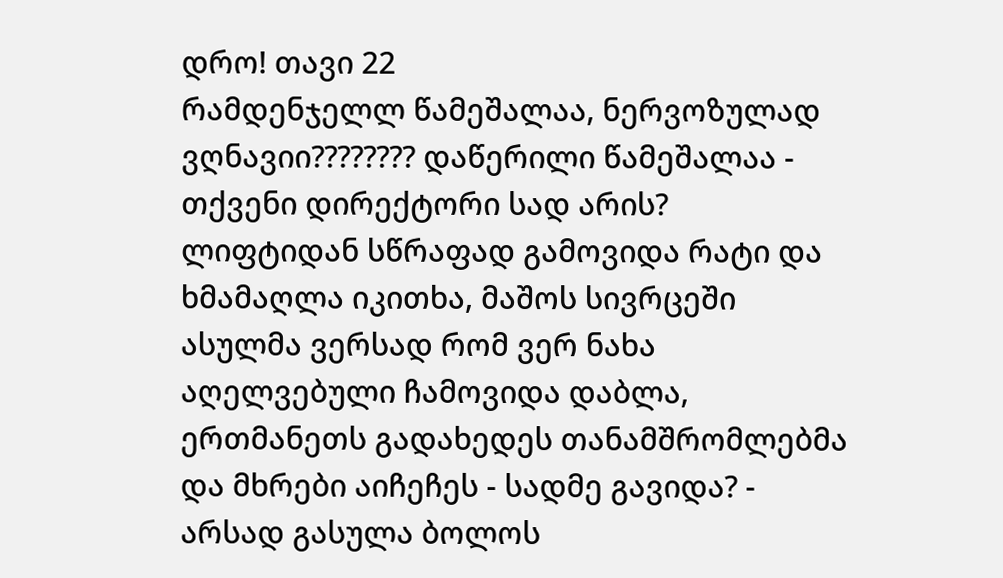დრო! თავი 22
რამდენჯელლ წამეშალაა, ნერვოზულად ვღნავიი???????? დაწერილი წამეშალაა - თქვენი დირექტორი სად არის? ლიფტიდან სწრაფად გამოვიდა რატი და ხმამაღლა იკითხა, მაშოს სივრცეში ასულმა ვერსად რომ ვერ ნახა აღელვებული ჩამოვიდა დაბლა, ერთმანეთს გადახედეს თანამშრომლებმა და მხრები აიჩეჩეს - სადმე გავიდა? - არსად გასულა ბოლოს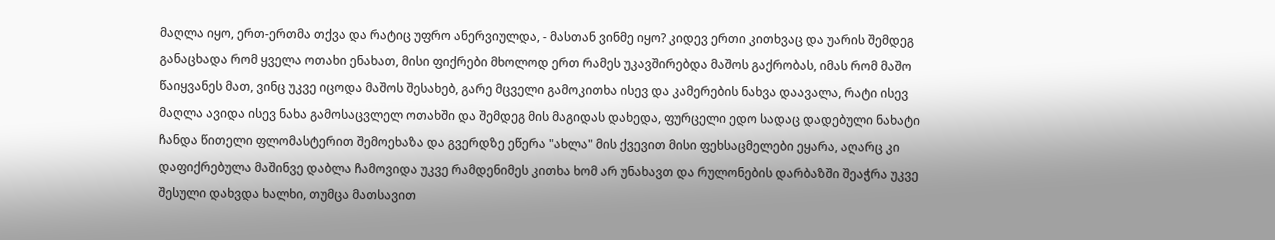მაღლა იყო, ერთ-ერთმა თქვა და რატიც უფრო ანერვიულდა, - მასთან ვინმე იყო? კიდევ ერთი კითხვაც და უარის შემდეგ განაცხადა რომ ყველა ოთახი ენახათ, მისი ფიქრები მხოლოდ ერთ რამეს უკავშირებდა მაშოს გაქრობას, იმას რომ მაშო წაიყვანეს მათ, ვინც უკვე იცოდა მაშოს შესახებ, გარე მცველი გამოკითხა ისევ და კამერების ნახვა დაავალა, რატი ისევ მაღლა ავიდა ისევ ნახა გამოსაცვლელ ოთახში და შემდეგ მის მაგიდას დახედა, ფურცელი ედო სადაც დადებული ნახატი ჩანდა წითელი ფლომასტერით შემოეხაზა და გვერდზე ეწერა "ახლა" მის ქვევით მისი ფეხსაცმელები ეყარა, აღარც კი დაფიქრებულა მაშინვე დაბლა ჩამოვიდა უკვე რამდენიმეს კითხა ხომ არ უნახავთ და რულონების დარბაზში შეაჭრა უკვე შესული დახვდა ხალხი, თუმცა მათსავით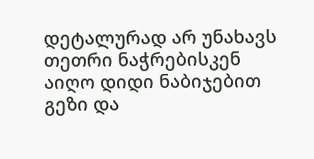დეტალურად არ უნახავს თეთრი ნაჭრებისკენ აიღო დიდი ნაბიჯებით გეზი და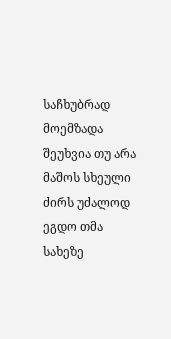საჩხუბრად მოემზადა შეუხვია თუ არა მაშოს სხეული ძირს უძალოდ ეგდო თმა სახეზე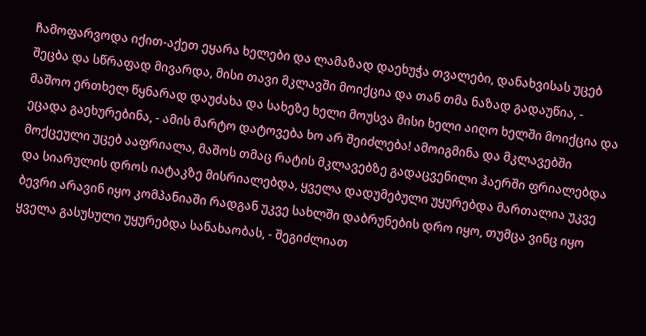ჩამოფარვოდა იქით-აქეთ ეყარა ხელები და ლამაზად დაეხუჭა თვალები, დანახვისას უცებ შეცბა და სწრაფად მივარდა, მისი თავი მკლავში მოიქცია და თან თმა ნაზად გადაუწია, - მაშოო ერთხელ წყნარად დაუძახა და სახეზე ხელი მოუსვა მისი ხელი აიღო ხელში მოიქცია და ეცადა გაეხურებინა, - ამის მარტო დატოვება ხო არ შეიძლება! ამოიგმინა და მკლავებში მოქცეული უცებ ააფრიალა, მაშოს თმაც რატის მკლავებზე გადაცვენილი ჰაერში ფრიალებდა და სიარულის დროს იატაკზე მისრიალებდა, ყველა დადუმებული უყურებდა მართალია უკვე ბევრი არავინ იყო კომპანიაში რადგან უკვე სახლში დაბრუნების დრო იყო, თუმცა ვინც იყო ყველა გასუსული უყურებდა სანახაობას, - შეგიძლიათ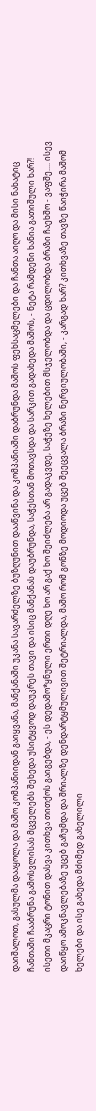დაიშალოთ, გასულმა დააყოლა და მაშო კომპანიიდან გაიყვანა, მანქანაში უკანა სავარძელზე ბუზღუნით დააწვინა და კომპანიაში დაბრუნდა მაშოს ფეხსაცმელები და ჩანთა აიღო და მისი ნახატიც ჩანთაში ჩააბრუნა გამოსვლისას მცველებს შეხედა უსიტყვოდ დაუკრეს თავი და ისიც მანქანას დაუბრუნდა, საჭესთან მოთავსდა და სარკით გადახედა მაშოს, - ნეტა რამდენი ხანია გათიშული ხარ?! ისეთი მკაცრი ტონით დასვა კითხვა თითქოს გაიგებდა, - ეს დედამო*ყნული ერთი დღე ხო არ გაქ ხო შეიძლება არ გადაკვდე, საჭეზე ხელებით მსჯელობდა და ცდილობდა ბრაზი ჩაეხშო - ვაფშე.... ისევ დაიწყო ამოკნავლებაზე უცებ გაჩუმდა და შრიალზე დენდარტყმულივით შეტრიალდა, მაშო რომ გონზე მოდიოდა უცებ შეეცვალა ბრაზი ნერვიულობაში, - კარგად ხარ? კითხვაზე თავზე წაიჭირა მაშომ ხელები და ისე გახედა მძიმედ გახელილი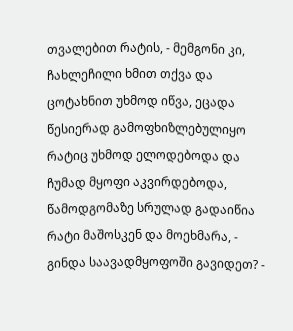თვალებით რატის, - მემგონი კი, ჩახლეჩილი ხმით თქვა და ცოტახნით უხმოდ იწვა, ეცადა წესიერად გამოფხიზლებულიყო რატიც უხმოდ ელოდებოდა და ჩუმად მყოფი აკვირდებოდა, წამოდგომაზე სრულად გადაიწია რატი მაშოსკენ და მოეხმარა, - გინდა საავადმყოფოში გავიდეთ? -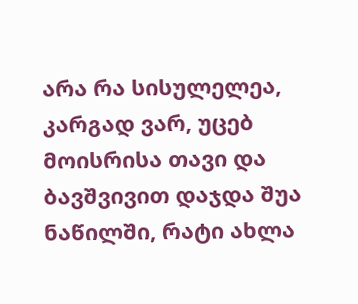არა რა სისულელეა, კარგად ვარ, უცებ მოისრისა თავი და ბავშვივით დაჯდა შუა ნაწილში, რატი ახლა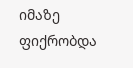იმაზე ფიქრობდა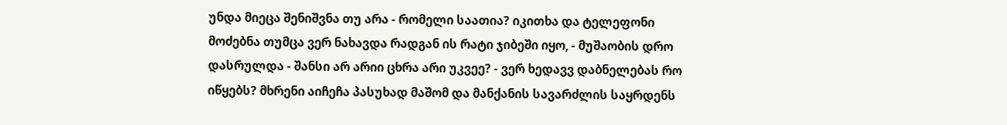უნდა მიეცა შენიშვნა თუ არა - რომელი საათია? იკითხა და ტელეფონი მოძებნა თუმცა ვერ ნახავდა რადგან ის რატი ჯიბეში იყო, - მუშაობის დრო დასრულდა - შანსი არ არიი ცხრა არი უკვეე? - ვერ ხედავვ დაბნელებას რო იწყებს? მხრენი აიჩეჩა პასუხად მაშომ და მანქანის სავარძლის საყრდენს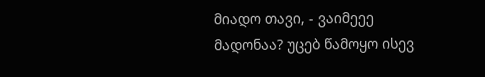მიადო თავი, - ვაიმეეე მადონაა? უცებ წამოყო ისევ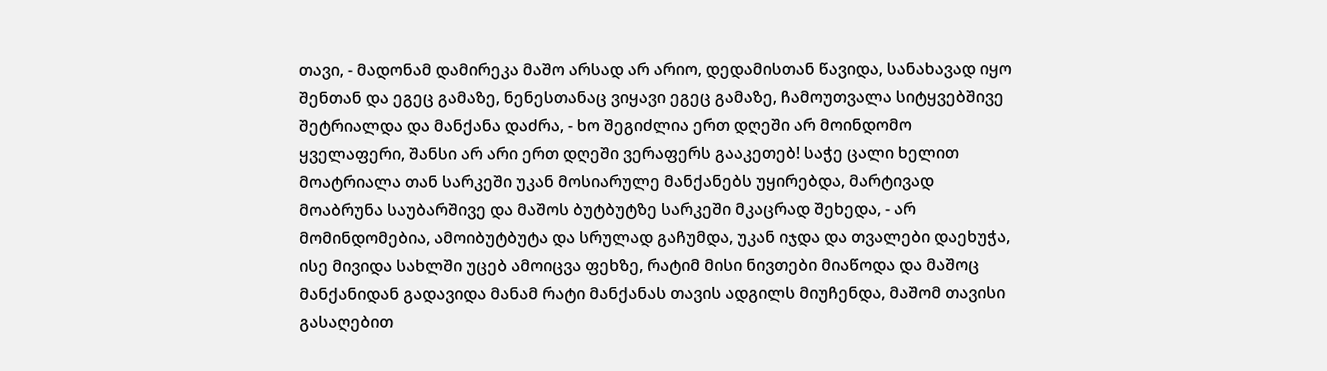თავი, - მადონამ დამირეკა მაშო არსად არ არიო, დედამისთან წავიდა, სანახავად იყო შენთან და ეგეც გამაზე, ნენესთანაც ვიყავი ეგეც გამაზე, ჩამოუთვალა სიტყვებშივე შეტრიალდა და მანქანა დაძრა, - ხო შეგიძლია ერთ დღეში არ მოინდომო ყველაფერი, შანსი არ არი ერთ დღეში ვერაფერს გააკეთებ! საჭე ცალი ხელით მოატრიალა თან სარკეში უკან მოსიარულე მანქანებს უყირებდა, მარტივად მოაბრუნა საუბარშივე და მაშოს ბუტბუტზე სარკეში მკაცრად შეხედა, - არ მომინდომებია, ამოიბუტბუტა და სრულად გაჩუმდა, უკან იჯდა და თვალები დაეხუჭა, ისე მივიდა სახლში უცებ ამოიცვა ფეხზე, რატიმ მისი ნივთები მიაწოდა და მაშოც მანქანიდან გადავიდა მანამ რატი მანქანას თავის ადგილს მიუჩენდა, მაშომ თავისი გასაღებით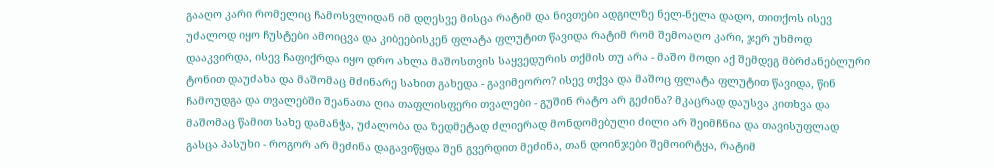გააღო კარი რომელიც ჩამოსვლიდან იმ დღესვე მისცა რატიმ და ნივთები ადგილზე ნელ-ნელა დადო, თითქოს ისევ უძალოდ იყო ჩუსტები ამოიცვა და კიბეებისკენ ფლატა ფლუტით წავიდა რატიმ რომ შემოაღო კარი, ჯერ უხმოდ დააკვირდა, ისევ ჩაფიქრდა იყო დრო ახლა მაშოსთვის საყვედურის თქმის თუ არა - მაშო მოდი აქ შემდეგ მბრძანებლური ტონით დაუძახა და მაშომაც მძინარე სახით გახედა - გავიმეორო? ისევ თქვა და მაშოც ფლატა ფლუტით წავიდა, წინ ჩამოუდგა და თვალებში შეანათა ღია თაფლისფერი თვალები - გუშინ რატო არ გეძინა? მკაცრად დაუსვა კითხვა და მაშომაც წამით სახე დამანჭა, უძალობა და ზედმეტად ძლიერად მონდომებული ძილი არ შეიმჩნია და თავისუფლად გასცა პასუხი - როგორ არ მეძინა დაგავიწყდა შენ გვერდით მეძინა, თან დოინჯები შემოირტყა, რატიმ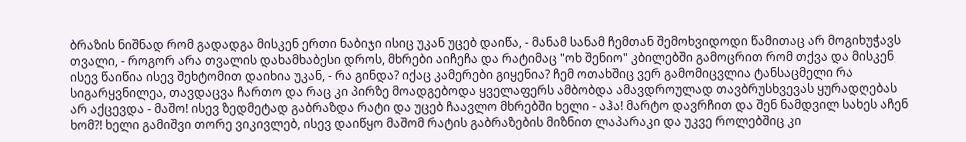ბრაზის ნიშნად რომ გადადგა მისკენ ერთი ნაბიჯი ისიც უკან უცებ დაიწა, - მანამ სანამ ჩემთან შემოხვიდოდი წამითაც არ მოგიხუჭავს თვალი, - როგორ არა თვალის დახამხაბესი დროს, მხრები აიჩეჩა და რატიმაც "ოხ შენიო" კბილებში გამოცრით რომ თქვა და მისკენ ისევ წაიწია ისევ შეხტომით დაიხია უკან, - რა გინდა? იქაც კამერები გიყენია? ჩემ ოთახშიც ვერ გამომიცვლია ტანსაცმელი რა სიგარყვნილეა, თავდაცვა ჩართო და რაც კი პირზე მოადგებოდა ყველაფერს ამბობდა ამავდროულად თავბრუსხვევას ყურადღებას არ აქცევდა - მაშო! ისევ ზედმეტად გაბრაზდა რატი და უცებ ჩაავლო მხრებში ხელი - აჰა! მარტო დავრჩით და შენ ნამდვილ სახეს აჩენ ხომ?! ხელი გამიშვი თორე ვიკივლებ, ისევ დაიწყო მაშომ რატის გაბრაზების მიზნით ლაპარაკი და უკვე როლებშიც კი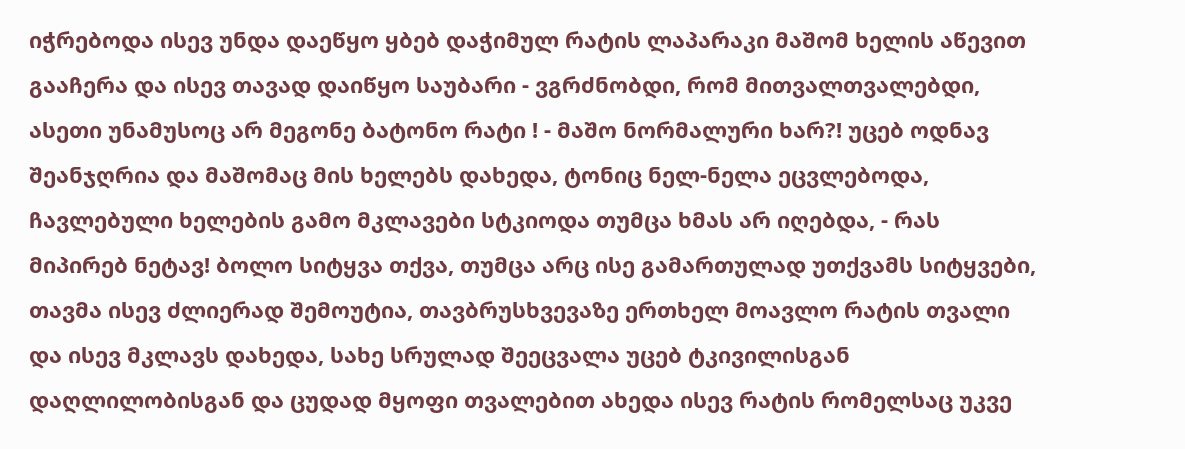იჭრებოდა ისევ უნდა დაეწყო ყბებ დაჭიმულ რატის ლაპარაკი მაშომ ხელის აწევით გააჩერა და ისევ თავად დაიწყო საუბარი - ვგრძნობდი, რომ მითვალთვალებდი, ასეთი უნამუსოც არ მეგონე ბატონო რატი ! - მაშო ნორმალური ხარ?! უცებ ოდნავ შეანჯღრია და მაშომაც მის ხელებს დახედა, ტონიც ნელ-ნელა ეცვლებოდა, ჩავლებული ხელების გამო მკლავები სტკიოდა თუმცა ხმას არ იღებდა, - რას მიპირებ ნეტავ! ბოლო სიტყვა თქვა, თუმცა არც ისე გამართულად უთქვამს სიტყვები, თავმა ისევ ძლიერად შემოუტია, თავბრუსხვევაზე ერთხელ მოავლო რატის თვალი და ისევ მკლავს დახედა, სახე სრულად შეეცვალა უცებ ტკივილისგან დაღლილობისგან და ცუდად მყოფი თვალებით ახედა ისევ რატის რომელსაც უკვე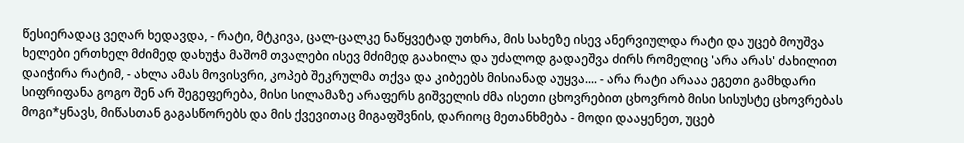წესიერადაც ვეღარ ხედავდა, - რატი, მტკივა, ცალ-ცალკე ნაწყვეტად უთხრა, მის სახეზე ისევ ანერვიულდა რატი და უცებ მოუშვა ხელები ერთხელ მძიმედ დახუჭა მაშომ თვალები ისევ მძიმედ გაახილა და უძალოდ გადაეშვა ძირს რომელიც 'არა არას' ძახილით დაიჭირა რატიმ, - ახლა ამას მოვისვრი, კოპებ შეკრულმა თქვა და კიბეებს მისიანად აუყვა.... - არა რატი არააა ეგეთი გამხდარი სიფრიფანა გოგო შენ არ შეგეფერება, მისი სილამაზე არაფერს გიშველის ძმა ისეთი ცხოვრებით ცხოვრობ მისი სისუსტე ცხოვრებას მოგი*ყნავს, მიწასთან გაგასწორებს და მის ქვევითაც მიგაფშვნის, დარიოც მეთანხმება - მოდი დააყენეთ, უცებ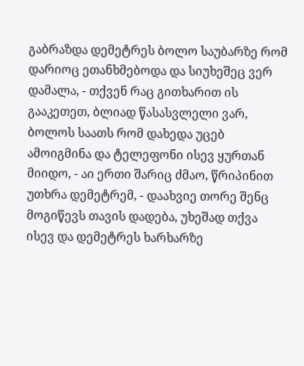გაბრაზდა დემეტრეს ბოლო საუბარზე რომ დარიოც ეთანხმებოდა და სიუხეშეც ვერ დამალა, - თქვენ რაც გითხარით ის გააკეთეთ, ბლიად წასასვლელი ვარ, ბოლოს საათს რომ დახედა უცებ ამოიგმინა და ტელეფონი ისევ ყურთან მიიდო, - აი ერთი შარიც ძმაო, წრიპინით უთხრა დემეტრემ, - დაახვიე თორე შენც მოგიწევს თავის დადება, უხეშად თქვა ისევ და დემეტრეს ხარხარზე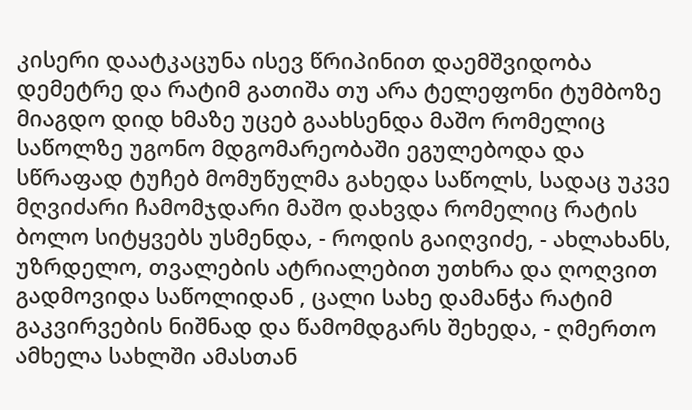კისერი დაატკაცუნა ისევ წრიპინით დაემშვიდობა დემეტრე და რატიმ გათიშა თუ არა ტელეფონი ტუმბოზე მიაგდო დიდ ხმაზე უცებ გაახსენდა მაშო რომელიც საწოლზე უგონო მდგომარეობაში ეგულებოდა და სწრაფად ტუჩებ მომუწულმა გახედა საწოლს, სადაც უკვე მღვიძარი ჩამომჯდარი მაშო დახვდა რომელიც რატის ბოლო სიტყვებს უსმენდა, - როდის გაიღვიძე, - ახლახანს, უზრდელო, თვალების ატრიალებით უთხრა და ღოღვით გადმოვიდა საწოლიდან , ცალი სახე დამანჭა რატიმ გაკვირვების ნიშნად და წამომდგარს შეხედა, - ღმერთო ამხელა სახლში ამასთან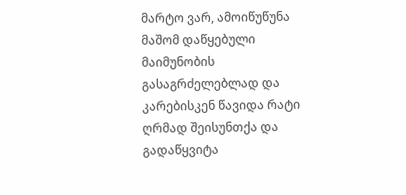მარტო ვარ, ამოიწუწუნა მაშომ დაწყებული მაიმუნობის გასაგრძელებლად და კარებისკენ წავიდა რატი ღრმად შეისუნთქა და გადაწყვიტა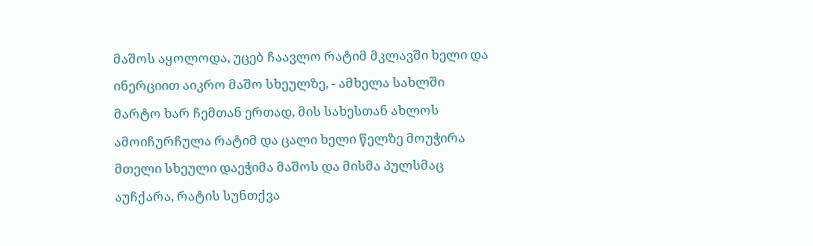მაშოს აყოლოდა, უცებ ჩაავლო რატიმ მკლავში ხელი და ინერციით აიკრო მაშო სხეულზე, - ამხელა სახლში მარტო ხარ ჩემთან ერთად, მის სახესთან ახლოს ამოიჩურჩულა რატიმ და ცალი ხელი წელზე მოუჭირა მთელი სხეული დაეჭიმა მაშოს და მისმა პულსმაც აუჩქარა, რატის სუნთქვა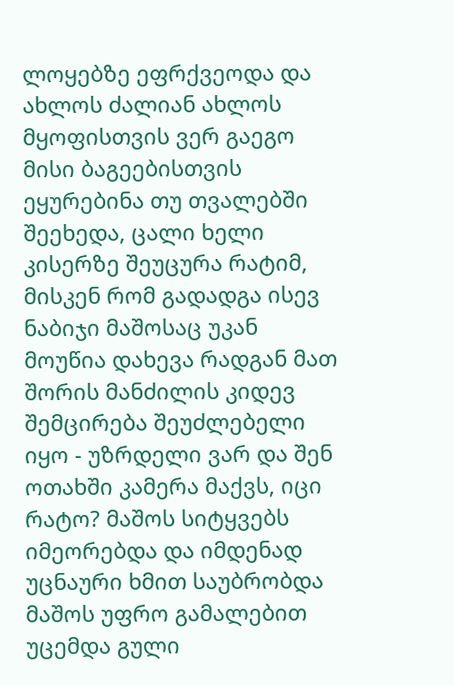ლოყებზე ეფრქვეოდა და ახლოს ძალიან ახლოს მყოფისთვის ვერ გაეგო მისი ბაგეებისთვის ეყურებინა თუ თვალებში შეეხედა, ცალი ხელი კისერზე შეუცურა რატიმ, მისკენ რომ გადადგა ისევ ნაბიჯი მაშოსაც უკან მოუწია დახევა რადგან მათ შორის მანძილის კიდევ შემცირება შეუძლებელი იყო - უზრდელი ვარ და შენ ოთახში კამერა მაქვს, იცი რატო? მაშოს სიტყვებს იმეორებდა და იმდენად უცნაური ხმით საუბრობდა მაშოს უფრო გამალებით უცემდა გული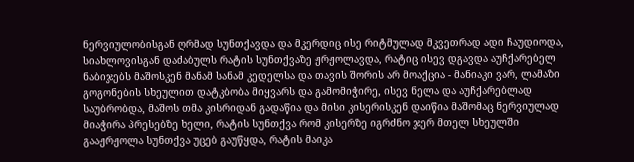ნერვიულობისგან ღრმად სუნთქავდა და მკერდიც ისე რიტმულად მკვეთრად ადი ჩაუდიოდა, სიახლოვისგან დაძაბულს რატის სუნთქვაზე ჟრჟოლავდა, რატიც ისევ დგავდა აუჩქარებელ ნაბიჯებს მაშოსკენ მანამ სანამ კედელსა და თავის შორის არ მოაქცია - მანიაკი ვარ, ლამაზი გოგონების სხეულით დატკბობა მიყვარს და გამომიჭირე, ისევ ნელა და აუჩქარებლად საუბრობდა, მაშოს თმა კისრიდან გადაწია და მისი კისერისკენ დაიწია მაშომაც ნერვიულად მიაჭირა პრესებზე ხელი, რატის სუნთქვა რომ კისერზე იგრძნო ჯერ მთელ სხეულში გააჟრჟოლა სუნთქვა უცებ გაუწყდა, რატის მაიკა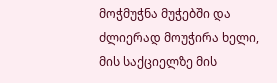მოჭმუჭნა მუჭებში და ძლიერად მოუჭირა ხელი, მის საქციელზე მის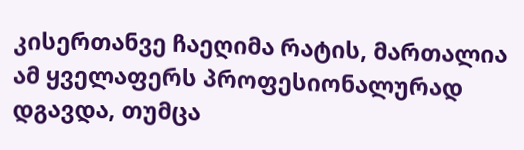კისერთანვე ჩაეღიმა რატის, მართალია ამ ყველაფერს პროფესიონალურად დგავდა, თუმცა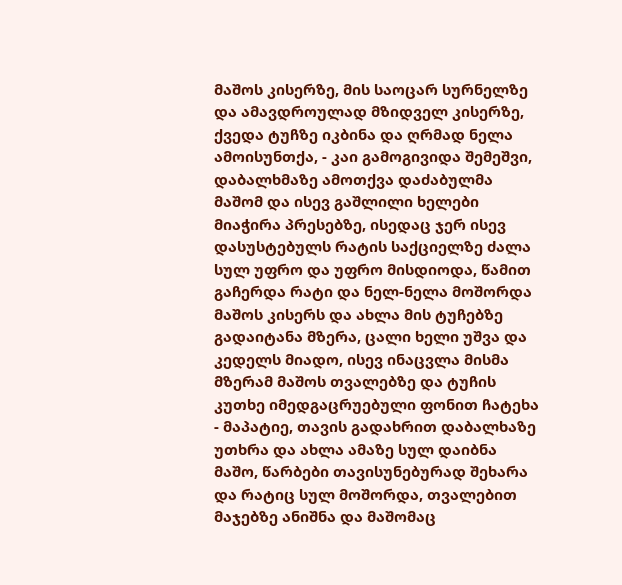მაშოს კისერზე, მის საოცარ სურნელზე და ამავდროულად მზიდველ კისერზე, ქვედა ტუჩზე იკბინა და ღრმად ნელა ამოისუნთქა, - კაი გამოგივიდა შემეშვი, დაბალხმაზე ამოთქვა დაძაბულმა მაშომ და ისევ გაშლილი ხელები მიაჭირა პრესებზე, ისედაც ჯერ ისევ დასუსტებულს რატის საქციელზე ძალა სულ უფრო და უფრო მისდიოდა, წამით გაჩერდა რატი და ნელ-ნელა მოშორდა მაშოს კისერს და ახლა მის ტუჩებზე გადაიტანა მზერა, ცალი ხელი უშვა და კედელს მიადო, ისევ ინაცვლა მისმა მზერამ მაშოს თვალებზე და ტუჩის კუთხე იმედგაცრუებული ფონით ჩატეხა - მაპატიე, თავის გადახრით დაბალხაზე უთხრა და ახლა ამაზე სულ დაიბნა მაშო, წარბები თავისუნებურად შეხარა და რატიც სულ მოშორდა, თვალებით მაჯებზე ანიშნა და მაშომაც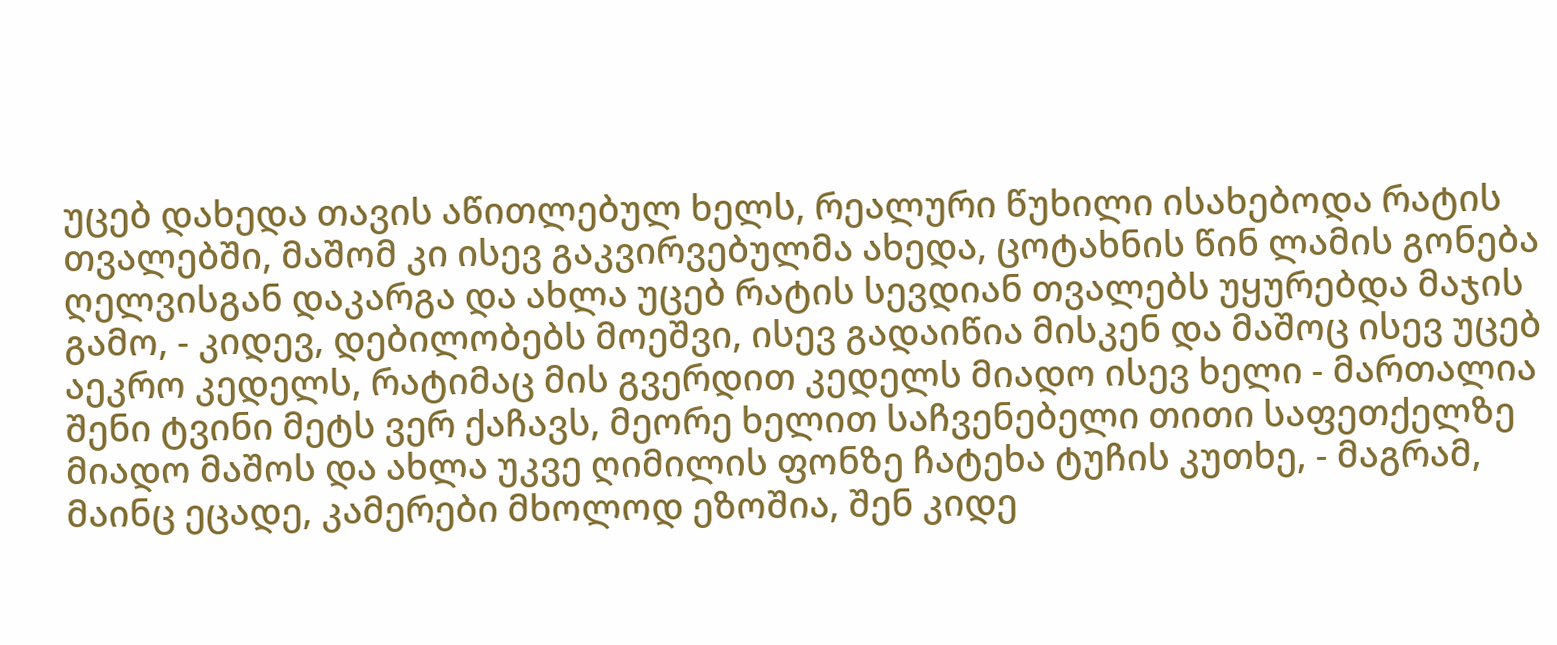უცებ დახედა თავის აწითლებულ ხელს, რეალური წუხილი ისახებოდა რატის თვალებში, მაშომ კი ისევ გაკვირვებულმა ახედა, ცოტახნის წინ ლამის გონება ღელვისგან დაკარგა და ახლა უცებ რატის სევდიან თვალებს უყურებდა მაჯის გამო, - კიდევ, დებილობებს მოეშვი, ისევ გადაიწია მისკენ და მაშოც ისევ უცებ აეკრო კედელს, რატიმაც მის გვერდით კედელს მიადო ისევ ხელი - მართალია შენი ტვინი მეტს ვერ ქაჩავს, მეორე ხელით საჩვენებელი თითი საფეთქელზე მიადო მაშოს და ახლა უკვე ღიმილის ფონზე ჩატეხა ტუჩის კუთხე, - მაგრამ, მაინც ეცადე, კამერები მხოლოდ ეზოშია, შენ კიდე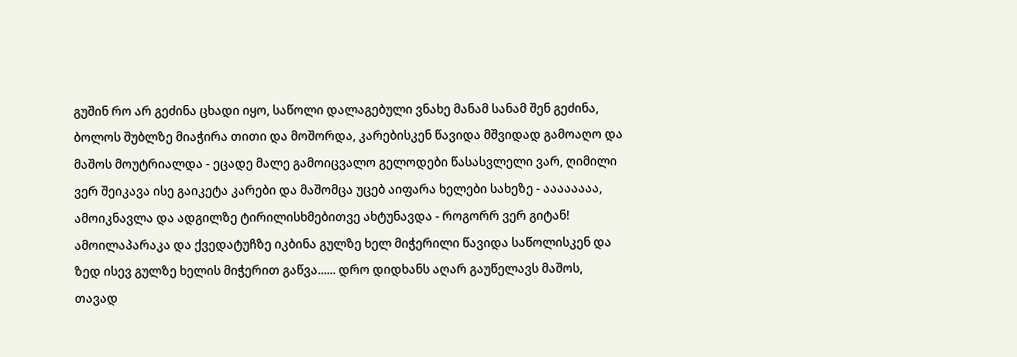გუშინ რო არ გეძინა ცხადი იყო, საწოლი დალაგებული ვნახე მანამ სანამ შენ გეძინა, ბოლოს შუბლზე მიაჭირა თითი და მოშორდა, კარებისკენ წავიდა მშვიდად გამოაღო და მაშოს მოუტრიალდა - ეცადე მალე გამოიცვალო გელოდები წასასვლელი ვარ, ღიმილი ვერ შეიკავა ისე გაიკეტა კარები და მაშომცა უცებ აიფარა ხელები სახეზე - აააააააა, ამოიკნავლა და ადგილზე ტირილისხმებითვე ახტუნავდა - როგორრ ვერ გიტან! ამოილაპარაკა და ქვედატუჩზე იკბინა გულზე ხელ მიჭერილი წავიდა საწოლისკენ და ზედ ისევ გულზე ხელის მიჭერით გაწვა...... დრო დიდხანს აღარ გაუწელავს მაშოს, თავად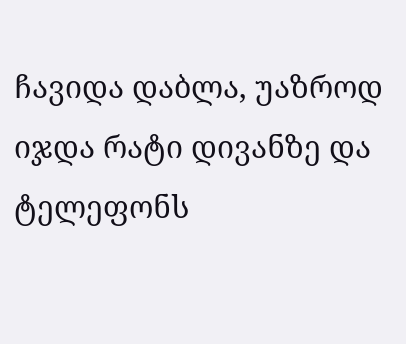ჩავიდა დაბლა, უაზროდ იჯდა რატი დივანზე და ტელეფონს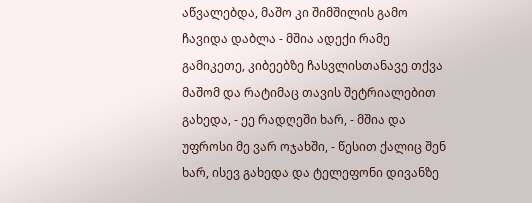აწვალებდა, მაშო კი შიმშილის გამო ჩავიდა დაბლა - მშია ადექი რამე გამიკეთე, კიბეებზე ჩასვლისთანავე თქვა მაშომ და რატიმაც თავის შეტრიალებით გახედა, - ეე რადღეში ხარ, - მშია და უფროსი მე ვარ ოჯახში, - წესით ქალიც შენ ხარ, ისევ გახედა და ტელეფონი დივანზე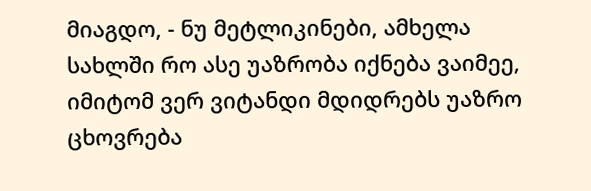მიაგდო, - ნუ მეტლიკინები, ამხელა სახლში რო ასე უაზრობა იქნება ვაიმეე, იმიტომ ვერ ვიტანდი მდიდრებს უაზრო ცხოვრება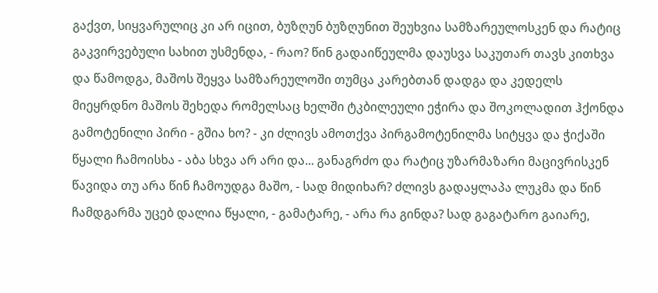გაქვთ, სიყვარულიც კი არ იცით, ბუზღუნ ბუზღუნით შეუხვია სამზარეულოსკენ და რატიც გაკვირვებული სახით უსმენდა, - რაო? წინ გადაიწეულმა დაუსვა საკუთარ თავს კითხვა და წამოდგა, მაშოს შეყვა სამზარეულოში თუმცა კარებთან დადგა და კედელს მიეყრდნო მაშოს შეხედა რომელსაც ხელში ტკბილეული ეჭირა და შოკოლადით ჰქონდა გამოტენილი პირი - გშია ხო? - კი ძლივს ამოთქვა პირგამოტენილმა სიტყვა და ჭიქაში წყალი ჩამოისხა - აბა სხვა არ არი და... განაგრძო და რატიც უზარმაზარი მაცივრისკენ წავიდა თუ არა წინ ჩამოუდგა მაშო, - სად მიდიხარ? ძლივს გადაყლაპა ლუკმა და წინ ჩამდგარმა უცებ დალია წყალი, - გამატარე, - არა რა გინდა? სად გაგატარო გაიარე,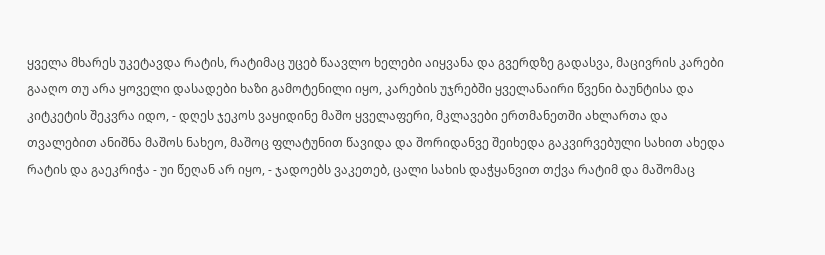ყველა მხარეს უკეტავდა რატის, რატიმაც უცებ წაავლო ხელები აიყვანა და გვერდზე გადასვა, მაცივრის კარები გააღო თუ არა ყოველი დასადები ხაზი გამოტენილი იყო, კარების უჯრებში ყველანაირი წვენი ბაუნტისა და კიტკეტის შეკვრა იდო, - დღეს ჯეკოს ვაყიდინე მაშო ყველაფერი, მკლავები ერთმანეთში ახლართა და თვალებით ანიშნა მაშოს ნახეო, მაშოც ფლატუნით წავიდა და შორიდანვე შეიხედა გაკვირვებული სახით ახედა რატის და გაეკრიჭა - უი წეღან არ იყო, - ჯადოებს ვაკეთებ, ცალი სახის დაჭყანვით თქვა რატიმ და მაშომაც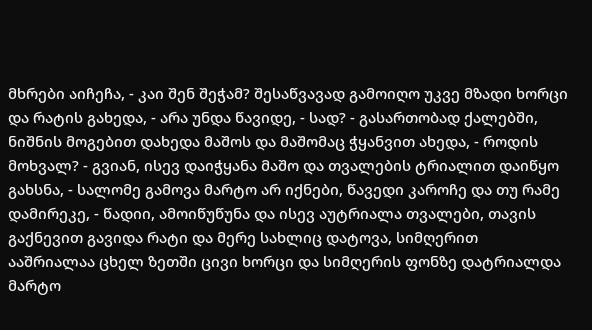მხრები აიჩეჩა, - კაი შენ შეჭამ? შესაწვავად გამოიღო უკვე მზადი ხორცი და რატის გახედა, - არა უნდა წავიდე, - სად? - გასართობად ქალებში, ნიშნის მოგებით დახედა მაშოს და მაშომაც ჭყანვით ახედა, - როდის მოხვალ? - გვიან, ისევ დაიჭყანა მაშო და თვალების ტრიალით დაიწყო გახსნა, - სალომე გამოვა მარტო არ იქნები, წავედი კაროჩე და თუ რამე დამირეკე, - წადიი, ამოიწუწუნა და ისევ აუტრიალა თვალები, თავის გაქნევით გავიდა რატი და მერე სახლიც დატოვა, სიმღერით ააშრიალაა ცხელ ზეთში ცივი ხორცი და სიმღერის ფონზე დატრიალდა მარტო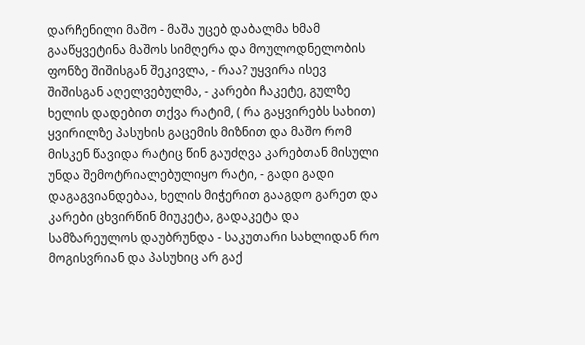დარჩენილი მაშო - მაშა უცებ დაბალმა ხმამ გააწყვეტინა მაშოს სიმღერა და მოულოდნელობის ფონზე შიშისგან შეკივლა, - რაა? უყვირა ისევ შიშისგან აღელვებულმა, - კარები ჩაკეტე, გულზე ხელის დადებით თქვა რატიმ, ( რა გაყვირებს სახით) ყვირილზე პასუხის გაცემის მიზნით და მაშო რომ მისკენ წავიდა რატიც წინ გაუძღვა კარებთან მისული უნდა შემოტრიალებულიყო რატი, - გადი გადი დაგაგვიანდებაა, ხელის მიჭერით გააგდო გარეთ და კარები ცხვირწინ მიუკეტა, გადაკეტა და სამზარეულოს დაუბრუნდა - საკუთარი სახლიდან რო მოგისვრიან და პასუხიც არ გაქ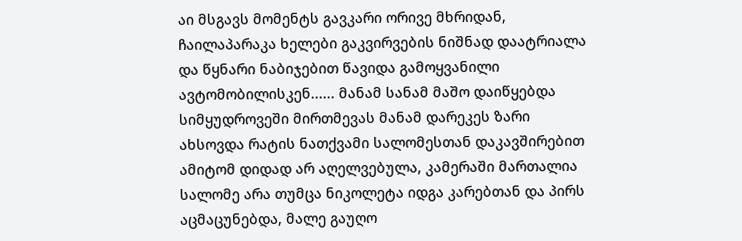აი მსგავს მომენტს გავკარი ორივე მხრიდან, ჩაილაპარაკა ხელები გაკვირვების ნიშნად დაატრიალა და წყნარი ნაბიჯებით წავიდა გამოყვანილი ავტომობილისკენ...... მანამ სანამ მაშო დაიწყებდა სიმყუდროვეში მირთმევას მანამ დარეკეს ზარი ახსოვდა რატის ნათქვამი სალომესთან დაკავშირებით ამიტომ დიდად არ აღელვებულა, კამერაში მართალია სალომე არა თუმცა ნიკოლეტა იდგა კარებთან და პირს აცმაცუნებდა, მალე გაუღო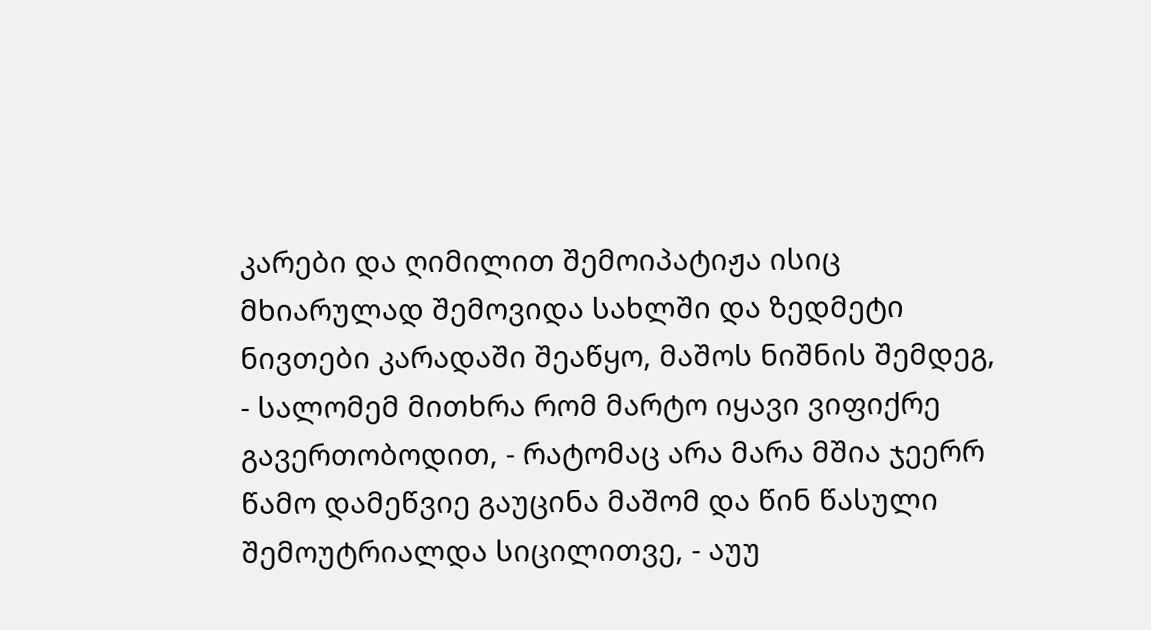კარები და ღიმილით შემოიპატიჟა ისიც მხიარულად შემოვიდა სახლში და ზედმეტი ნივთები კარადაში შეაწყო, მაშოს ნიშნის შემდეგ, - სალომემ მითხრა რომ მარტო იყავი ვიფიქრე გავერთობოდით, - რატომაც არა მარა მშია ჯეერრ წამო დამეწვიე გაუცინა მაშომ და წინ წასული შემოუტრიალდა სიცილითვე, - აუუ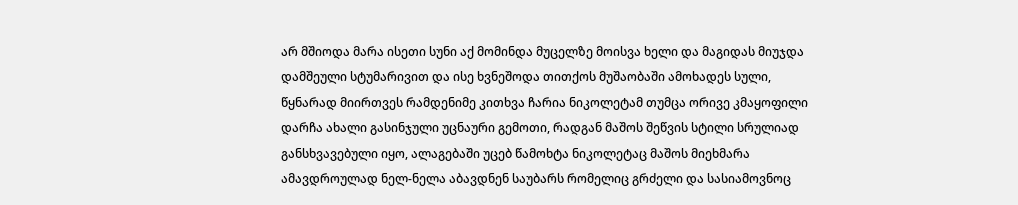არ მშიოდა მარა ისეთი სუნი აქ მომინდა მუცელზე მოისვა ხელი და მაგიდას მიუჯდა დამშეული სტუმარივით და ისე ხვნეშოდა თითქოს მუშაობაში ამოხადეს სული, წყნარად მიირთვეს რამდენიმე კითხვა ჩარია ნიკოლეტამ თუმცა ორივე კმაყოფილი დარჩა ახალი გასინჯული უცნაური გემოთი, რადგან მაშოს შეწვის სტილი სრულიად განსხვავებული იყო, ალაგებაში უცებ წამოხტა ნიკოლეტაც მაშოს მიეხმარა ამავდროულად ნელ-ნელა აბავდნენ საუბარს რომელიც გრძელი და სასიამოვნოც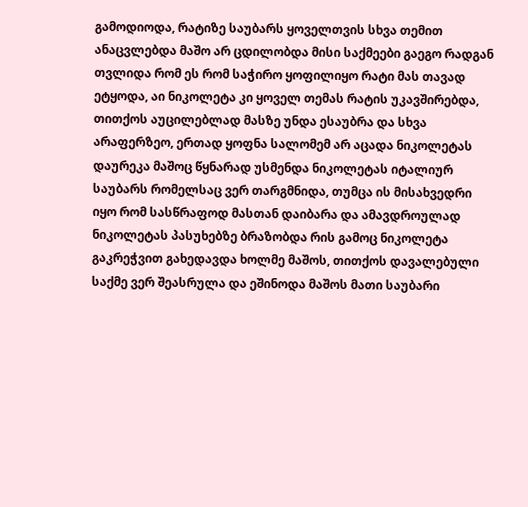გამოდიოდა, რატიზე საუბარს ყოველთვის სხვა თემით ანაცვლებდა მაშო არ ცდილობდა მისი საქმეები გაეგო რადგან თვლიდა რომ ეს რომ საჭირო ყოფილიყო რატი მას თავად ეტყოდა, აი ნიკოლეტა კი ყოველ თემას რატის უკავშირებდა, თითქოს აუცილებლად მასზე უნდა ესაუბრა და სხვა არაფერზეო, ერთად ყოფნა სალომემ არ აცადა ნიკოლეტას დაურეკა მაშოც წყნარად უსმენდა ნიკოლეტას იტალიურ საუბარს რომელსაც ვერ თარგმნიდა, თუმცა ის მისახვედრი იყო რომ სასწრაფოდ მასთან დაიბარა და ამავდროულად ნიკოლეტას პასუხებზე ბრაზობდა რის გამოც ნიკოლეტა გაკრეჭვით გახედავდა ხოლმე მაშოს, თითქოს დავალებული საქმე ვერ შეასრულა და ეშინოდა მაშოს მათი საუბარი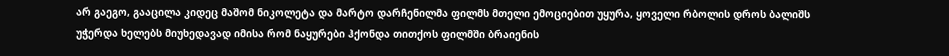არ გაეგო, გააცილა კიდეც მაშომ ნიკოლეტა და მარტო დარჩენილმა ფილმს მთელი ემოციებით უყურა, ყოველი რბოლის დროს ბალიშს უჭერდა ხელებს მიუხედავად იმისა რომ ნაყურები ჰქონდა თითქოს ფილმში ბრაიენის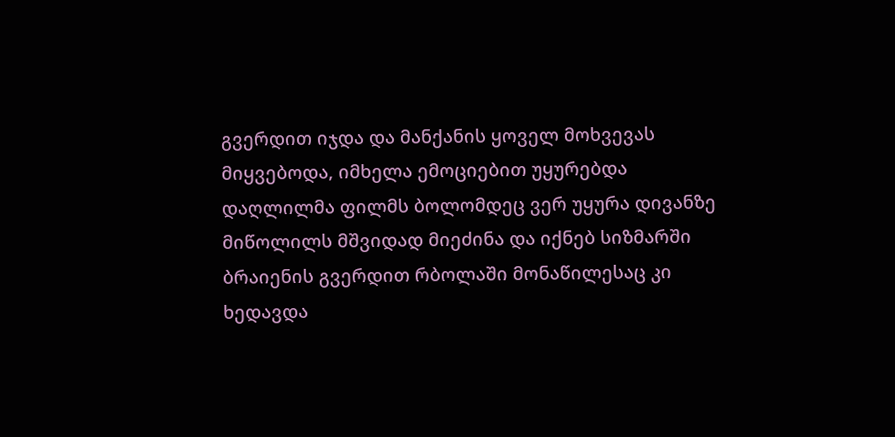გვერდით იჯდა და მანქანის ყოველ მოხვევას მიყვებოდა, იმხელა ემოციებით უყურებდა დაღლილმა ფილმს ბოლომდეც ვერ უყურა დივანზე მიწოლილს მშვიდად მიეძინა და იქნებ სიზმარში ბრაიენის გვერდით რბოლაში მონაწილესაც კი ხედავდა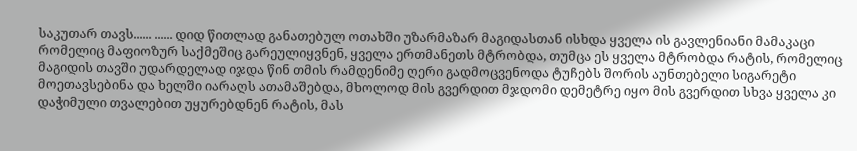საკუთარ თავს...... ...... დიდ წითლად განათებულ ოთახში უზარმაზარ მაგიდასთან ისხდა ყველა ის გავლენიანი მამაკაცი რომელიც მაფიოზურ საქმეშიც გარეულიყვნენ, ყველა ერთმანეთს მტრობდა, თუმცა ეს ყველა მტრობდა რატის, რომელიც მაგიდის თავში უდარდელად იჯდა წინ თმის რამდენიმე ღერი გადმოცვენოდა ტუჩებს შორის აუნთებელი სიგარეტი მოეთავსებინა და ხელში იარაღს ათამაშებდა, მხოლოდ მის გვერდით მჯდომი დემეტრე იყო მის გვერდით სხვა ყველა კი დაჭიმული თვალებით უყურებდნენ რატის, მას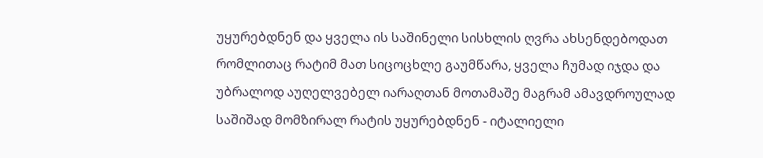უყურებდნენ და ყველა ის საშინელი სისხლის ღვრა ახსენდებოდათ რომლითაც რატიმ მათ სიცოცხლე გაუმწარა, ყველა ჩუმად იჯდა და უბრალოდ აუღელვებელ იარაღთან მოთამაშე მაგრამ ამავდროულად საშიშად მომზირალ რატის უყურებდნენ - იტალიელი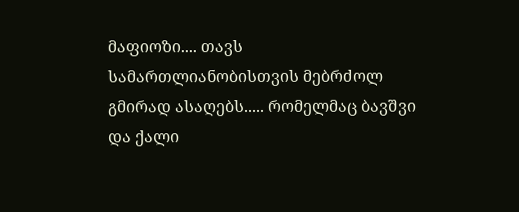მაფიოზი.... თავს სამართლიანობისთვის მებრძოლ გმირად ასაღებს..... რომელმაც ბავშვი და ქალი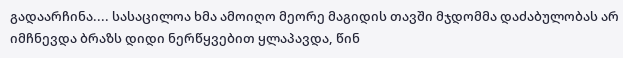გადაარჩინა.... სასაცილოა ხმა ამოიღო მეორე მაგიდის თავში მჯდომმა დაძაბულობას არ იმჩნევდა ბრაზს დიდი ნერწყვებით ყლაპავდა, წინ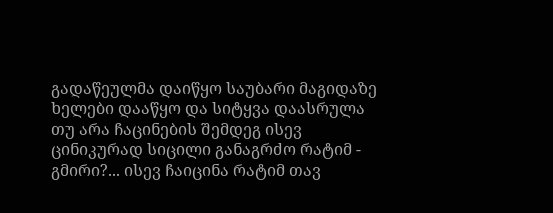გადაწეულმა დაიწყო საუბარი მაგიდაზე ხელები დააწყო და სიტყვა დაასრულა თუ არა ჩაცინების შემდეგ ისევ ცინიკურად სიცილი განაგრძო რატიმ - გმირი?... ისევ ჩაიცინა რატიმ თავ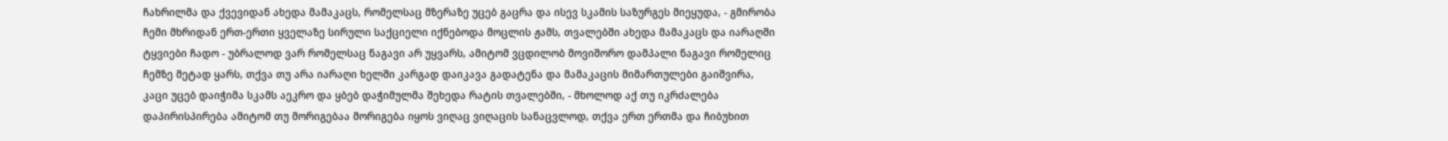ჩახრილმა და ქვევიდან ახედა მამაკაცს, რომელსაც მზერაზე უცებ გაცრა და ისევ სკამის საზურგეს მიეყუდა, - გმირობა ჩემი მხრიდან ერთ-ერთი ყველაზე სირული საქციელი იქნებოდა მოცლის ჟამს, თვალებში ახედა მამაკაცს და იარაღში ტყვიები ჩადო - უბრალოდ ვარ რომელსაც ნაგავი არ უყვარს, ამიტომ ვცდილობ მოვიშორო დამპალი ნაგავი რომელიც ჩემზე მეტად ყარს, თქვა თუ არა იარაღი ხელში კარგად დაიკავა გადატენა და მამაკაცის მიმართულები გაიშვირა, კაცი უცებ დაიჭიმა სკამს აეკრო და ყბებ დაჭიმულმა შეხედა რატის თვალებში, - მხოლოდ აქ თუ იკრძალება დაპირისპირება ამიტომ თუ მორიგებაა მორიგება იყოს ვიღაც ვიღაცის სანაცვლოდ, თქვა ერთ ერთმა და ჩიბუხით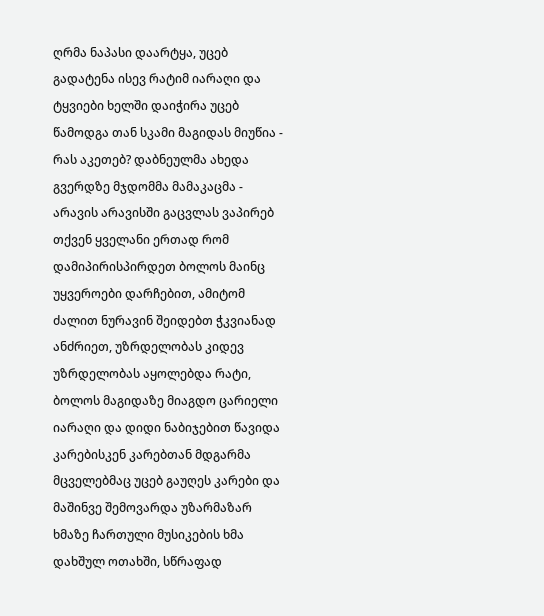ღრმა ნაპასი დაარტყა, უცებ გადატენა ისევ რატიმ იარაღი და ტყვიები ხელში დაიჭირა უცებ წამოდგა თან სკამი მაგიდას მიუწია - რას აკეთებ? დაბნეულმა ახედა გვერდზე მჯდომმა მამაკაცმა - არავის არავისში გაცვლას ვაპირებ თქვენ ყველანი ერთად რომ დამიპირისპირდეთ ბოლოს მაინც უყვეროები დარჩებით, ამიტომ ძალით ნურავინ შეიდებთ ჭკვიანად ანძრიეთ, უზრდელობას კიდევ უზრდელობას აყოლებდა რატი, ბოლოს მაგიდაზე მიაგდო ცარიელი იარაღი და დიდი ნაბიჯებით წავიდა კარებისკენ კარებთან მდგარმა მცველებმაც უცებ გაუღეს კარები და მაშინვე შემოვარდა უზარმაზარ ხმაზე ჩართული მუსიკების ხმა დახშულ ოთახში, სწრაფად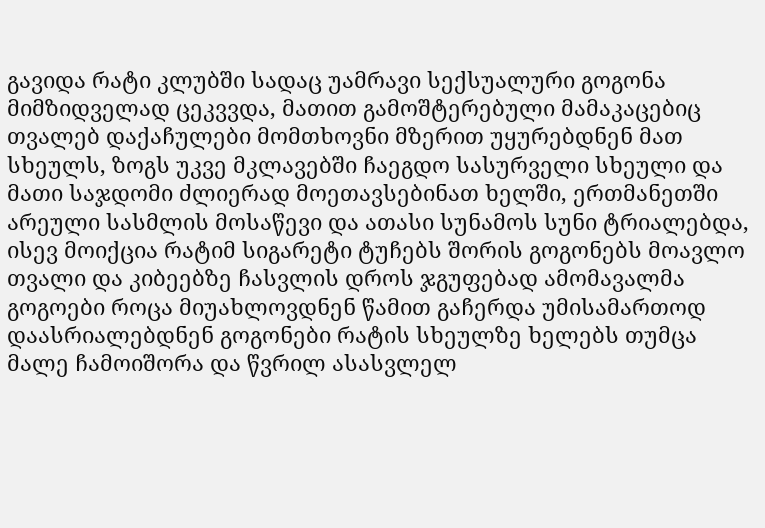გავიდა რატი კლუბში სადაც უამრავი სექსუალური გოგონა მიმზიდველად ცეკვვდა, მათით გამოშტერებული მამაკაცებიც თვალებ დაქაჩულები მომთხოვნი მზერით უყურებდნენ მათ სხეულს, ზოგს უკვე მკლავებში ჩაეგდო სასურველი სხეული და მათი საჯდომი ძლიერად მოეთავსებინათ ხელში, ერთმანეთში არეული სასმლის მოსაწევი და ათასი სუნამოს სუნი ტრიალებდა, ისევ მოიქცია რატიმ სიგარეტი ტუჩებს შორის გოგონებს მოავლო თვალი და კიბეებზე ჩასვლის დროს ჯგუფებად ამომავალმა გოგოები როცა მიუახლოვდნენ წამით გაჩერდა უმისამართოდ დაასრიალებდნენ გოგონები რატის სხეულზე ხელებს თუმცა მალე ჩამოიშორა და წვრილ ასასვლელ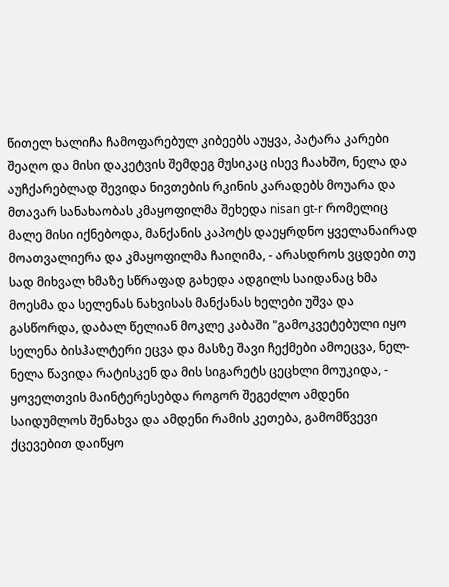წითელ ხალიჩა ჩამოფარებულ კიბეებს აუყვა, პატარა კარები შეაღო და მისი დაკეტვის შემდეგ მუსიკაც ისევ ჩაახშო, ნელა და აუჩქარებლად შევიდა ნივთების რკინის კარადებს მოუარა და მთავარ სანახაობას კმაყოფილმა შეხედა nisan gt-r რომელიც მალე მისი იქნებოდა, მანქანის კაპოტს დაეყრდნო ყველანაირად მოათვალიერა და კმაყოფილმა ჩაიღიმა, - არასდროს ვცდები თუ სად მიხვალ ხმაზე სწრაფად გახედა ადგილს საიდანაც ხმა მოესმა და სელენას ნახვისას მანქანას ხელები უშვა და გასწორდა, დაბალ წელიან მოკლე კაბაში "გამოკვეტებული იყო სელენა ბისჰალტერი ეცვა და მასზე შავი ჩექმები ამოეცვა, ნელ-ნელა წავიდა რატისკენ და მის სიგარეტს ცეცხლი მოუკიდა, - ყოველთვის მაინტერესებდა როგორ შეგეძლო ამდენი საიდუმლოს შენახვა და ამდენი რამის კეთება, გამომწვევი ქცევებით დაიწყო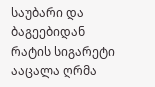საუბარი და ბაგეებიდან რატის სიგარეტი ააცალა ღრმა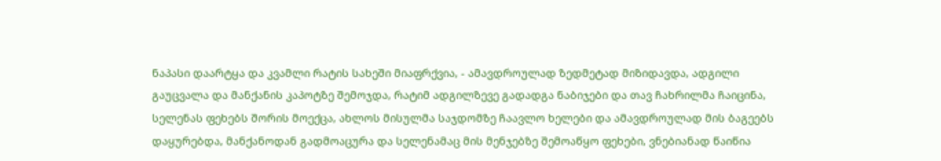ნაპასი დაარტყა და კვამლი რატის სახეში მიაფრქვია, - ამავდროულად ზედმეტად მიზიდავდა, ადგილი გაუცვალა და მანქანის კაპოტზე შემოჯდა, რატიმ ადგილზევე გადადგა ნაბიჯები და თავ ჩახრილმა ჩაიცინა, სელენას ფეხებს შორის მოექცა, ახლოს მისულმა საჯდომზე ჩაავლო ხელები და ამავდროულად მის ბაგეებს დაყურებდა, მანქანოდან გადმოაცურა და სელენამაც მის მენჯებზე შემოაწყო ფეხები, ვნებიანად წაიწია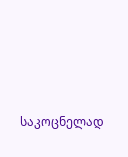საკოცნელად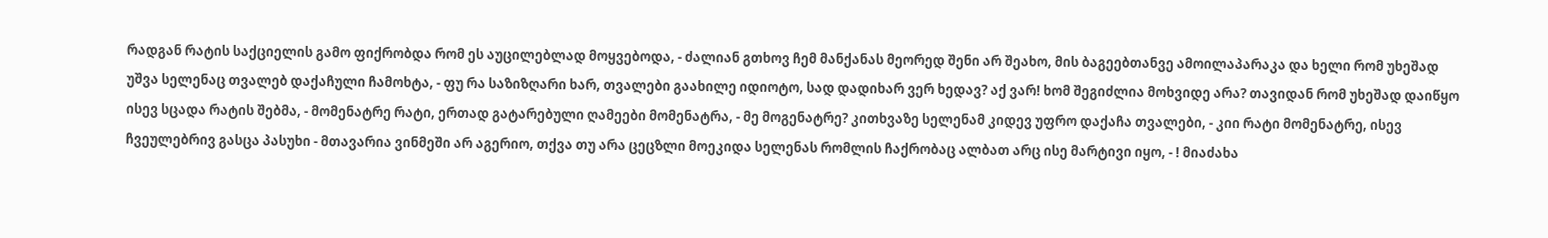რადგან რატის საქციელის გამო ფიქრობდა რომ ეს აუცილებლად მოყვებოდა, - ძალიან გთხოვ ჩემ მანქანას მეორედ შენი არ შეახო, მის ბაგეებთანვე ამოილაპარაკა და ხელი რომ უხეშად უშვა სელენაც თვალებ დაქაჩული ჩამოხტა, - ფუ რა საზიზღარი ხარ, თვალები გაახილე იდიოტო, სად დადიხარ ვერ ხედავ? აქ ვარ! ხომ შეგიძლია მოხვიდე არა? თავიდან რომ უხეშად დაიწყო ისევ სცადა რატის შებმა, - მომენატრე რატი, ერთად გატარებული ღამეები მომენატრა, - მე მოგენატრე? კითხვაზე სელენამ კიდევ უფრო დაქაჩა თვალები, - კიი რატი მომენატრე, ისევ ჩვეულებრივ გასცა პასუხი - მთავარია ვინმეში არ აგერიო, თქვა თუ არა ცეცზლი მოეკიდა სელენას რომლის ჩაქრობაც ალბათ არც ისე მარტივი იყო, - ! მიაძახა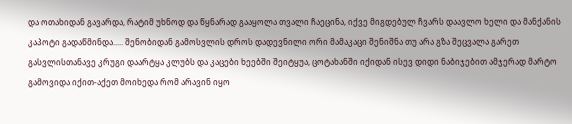და ოთახიდან გავარდა, რატიმ უხნოდ და წყნარად გააყოლა თვალი ჩაეცინა, იქვე მიგდებულ ჩვარს დაავლო ხელი და მანქანის კაპოტი გადაწმინდა..... შენობიდან გამოსვლის დროს დადევნილი ორი მამაკაცი შენიშნა თუ არა გზა შეცვალა გარეთ გასვლისთანავე კრუგი დაარტყა კლუბს და კაცები ხეებში შეიტყუა, ცოტახანში იქიდან ისევ დიდი ნაბიჯებით ამჯერად მარტო გამოვიდა იქით-აქეთ მოიხედა რომ არავინ იყო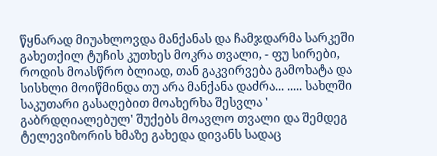წყნარად მიუახლოვდა მანქანას და ჩამჯდარმა სარკეში გახეთქილ ტუჩის კუთხეს მოკრა თვალი, - ფუ სირები, როდის მოასწრო ბლიად, თან გაკვირვება გამოხატა და სისხლი მოიწმინდა თუ არა მანქანა დაძრა... ..... სახლში საკუთარი გასაღებით მოახერხა შესვლა ' გაბრდღიალებულ' შუქებს მოავლო თვალი და შემდეგ ტელევიზორის ხმაზე გახედა დივანს სადაც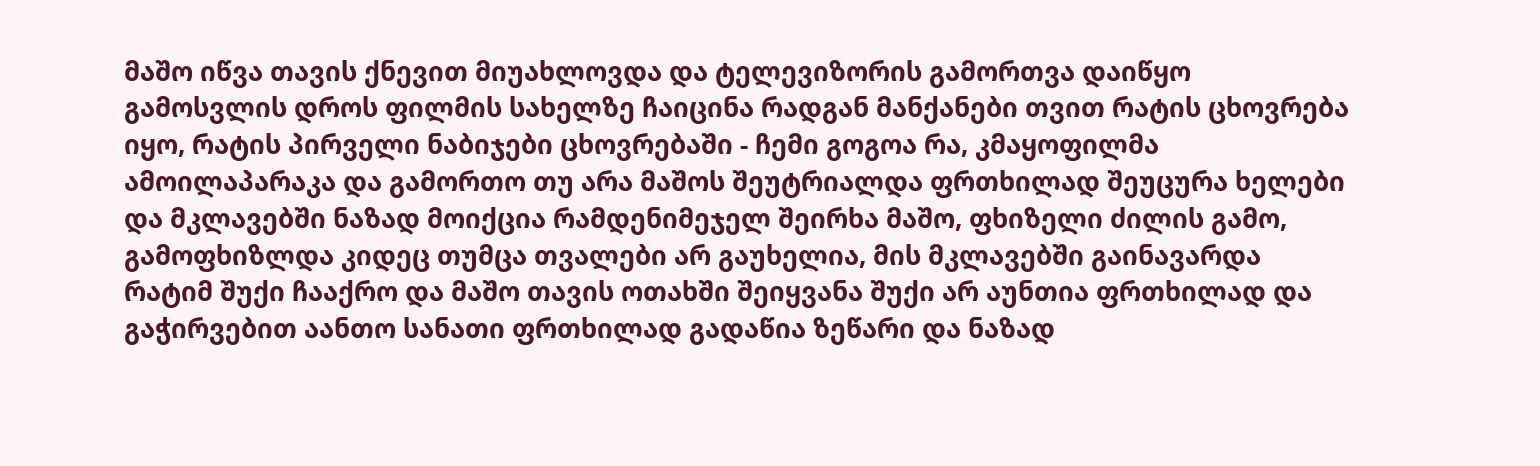მაშო იწვა თავის ქნევით მიუახლოვდა და ტელევიზორის გამორთვა დაიწყო გამოსვლის დროს ფილმის სახელზე ჩაიცინა რადგან მანქანები თვით რატის ცხოვრება იყო, რატის პირველი ნაბიჯები ცხოვრებაში - ჩემი გოგოა რა, კმაყოფილმა ამოილაპარაკა და გამორთო თუ არა მაშოს შეუტრიალდა ფრთხილად შეუცურა ხელები და მკლავებში ნაზად მოიქცია რამდენიმეჯელ შეირხა მაშო, ფხიზელი ძილის გამო, გამოფხიზლდა კიდეც თუმცა თვალები არ გაუხელია, მის მკლავებში გაინავარდა რატიმ შუქი ჩააქრო და მაშო თავის ოთახში შეიყვანა შუქი არ აუნთია ფრთხილად და გაჭირვებით აანთო სანათი ფრთხილად გადაწია ზეწარი და ნაზად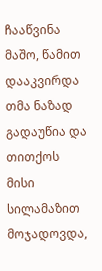ჩააწვინა მაშო, წამით დააკვირდა თმა ნაზად გადაუწია და თითქოს მისი სილამაზით მოჯადოვდა,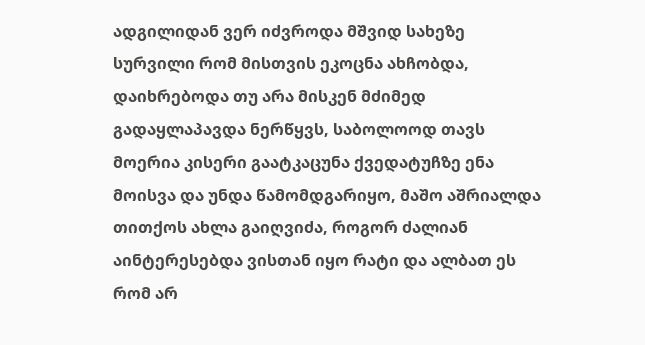ადგილიდან ვერ იძვროდა მშვიდ სახეზე სურვილი რომ მისთვის ეკოცნა ახჩობდა, დაიხრებოდა თუ არა მისკენ მძიმედ გადაყლაპავდა ნერწყვს, საბოლოოდ თავს მოერია კისერი გაატკაცუნა ქვედატუჩზე ენა მოისვა და უნდა წამომდგარიყო, მაშო აშრიალდა თითქოს ახლა გაიღვიძა, როგორ ძალიან აინტერესებდა ვისთან იყო რატი და ალბათ ეს რომ არ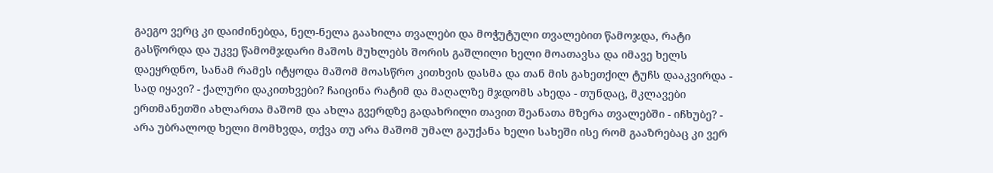გაეგო ვერც კი დაიძინებდა, ნელ-ნელა გაახილა თვალები და მოჭუტული თვალებით წამოჯდა, რატი გასწორდა და უკვე წამომჯდარი მაშოს მუხლებს შორის გაშლილი ხელი მოათავსა და იმავე ხელს დაეყრდნო, სანამ რამეს იტყოდა მაშომ მოასწრო კითხვის დასმა და თან მის გახეთქილ ტუჩს დააკვირდა - სად იყავი? - ქალური დაკითხვები? ჩაიცინა რატიმ და მაღალზე მჯდომს ახედა - თუნდაც, მკლავები ერთმანეთში ახლართა მაშომ და ახლა გვერდზე გადახრილი თავით შეანათა მზერა თვალებში - იჩხუბე? - არა უბრალოდ ხელი მომხვდა, თქვა თუ არა მაშომ უმალ გაუქანა ხელი სახეში ისე რომ გააზრებაც კი ვერ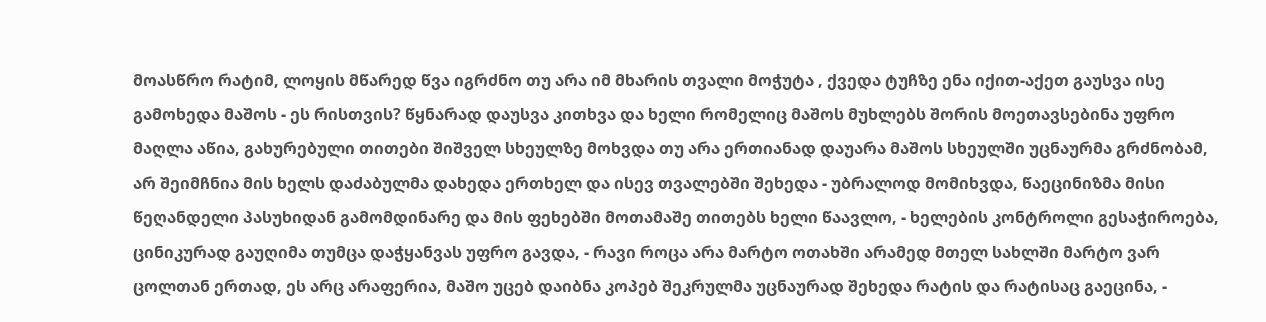მოასწრო რატიმ, ლოყის მწარედ წვა იგრძნო თუ არა იმ მხარის თვალი მოჭუტა , ქვედა ტუჩზე ენა იქით-აქეთ გაუსვა ისე გამოხედა მაშოს - ეს რისთვის? წყნარად დაუსვა კითხვა და ხელი რომელიც მაშოს მუხლებს შორის მოეთავსებინა უფრო მაღლა აწია, გახურებული თითები შიშველ სხეულზე მოხვდა თუ არა ერთიანად დაუარა მაშოს სხეულში უცნაურმა გრძნობამ, არ შეიმჩნია მის ხელს დაძაბულმა დახედა ერთხელ და ისევ თვალებში შეხედა - უბრალოდ მომიხვდა, წაეცინიზმა მისი წეღანდელი პასუხიდან გამომდინარე და მის ფეხებში მოთამაშე თითებს ხელი წაავლო, - ხელების კონტროლი გესაჭიროება, ცინიკურად გაუღიმა თუმცა დაჭყანვას უფრო გავდა, - რავი როცა არა მარტო ოთახში არამედ მთელ სახლში მარტო ვარ ცოლთან ერთად, ეს არც არაფერია, მაშო უცებ დაიბნა კოპებ შეკრულმა უცნაურად შეხედა რატის და რატისაც გაეცინა, -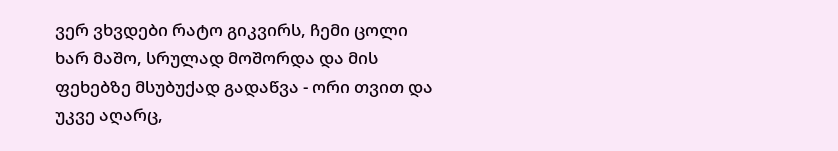ვერ ვხვდები რატო გიკვირს, ჩემი ცოლი ხარ მაშო, სრულად მოშორდა და მის ფეხებზე მსუბუქად გადაწვა - ორი თვით და უკვე აღარც,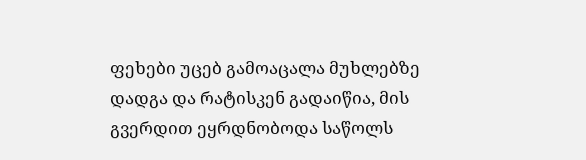ფეხები უცებ გამოაცალა მუხლებზე დადგა და რატისკენ გადაიწია, მის გვერდით ეყრდნობოდა საწოლს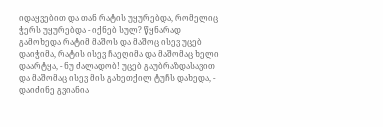იდაყვებით და თან რატის უყურებდა, რომელიც ჭერს უყურებდა - იქნებ სულ? წყნარად გამოხედა რატიმ მაშოს და მაშოც ისევ უცებ დაიჭიმა, რატის ისევ ჩაეღიმა და მაშომაც ხელი დაარტყა, - ნუ ძალადობ! უცებ გაუბრაზდასავით და მაშომაც ისევ მის გახეთქილ ტუჩს დახედა, - დაიძინე გვიანია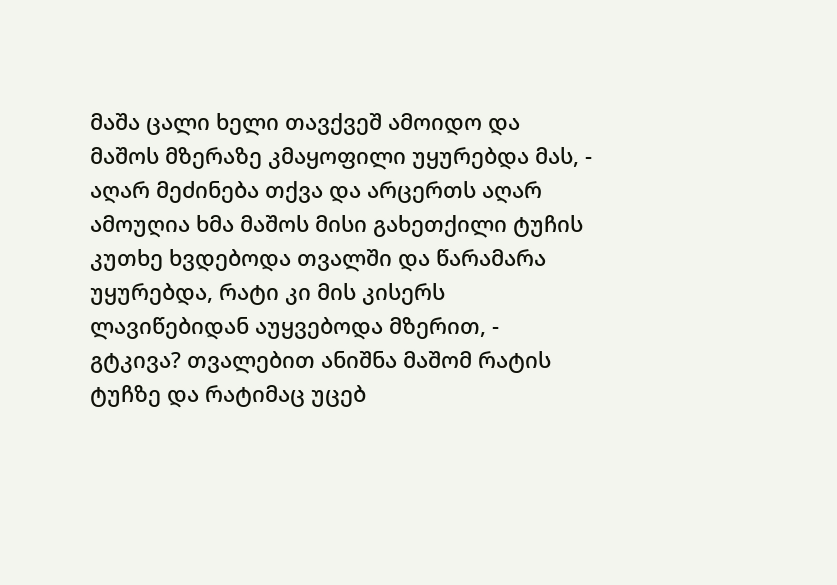მაშა ცალი ხელი თავქვეშ ამოიდო და მაშოს მზერაზე კმაყოფილი უყურებდა მას, - აღარ მეძინება თქვა და არცერთს აღარ ამოუღია ხმა მაშოს მისი გახეთქილი ტუჩის კუთხე ხვდებოდა თვალში და წარამარა უყურებდა, რატი კი მის კისერს ლავიწებიდან აუყვებოდა მზერით, - გტკივა? თვალებით ანიშნა მაშომ რატის ტუჩზე და რატიმაც უცებ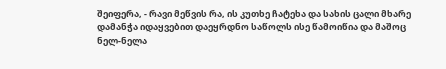შეიფერა, - რავი მეწვის რა, ის კუთხე ჩატეხა და სახის ცალი მხარე დამანჭა იდაყვებით დაეყრდნო საწოლს ისე წამოიწია და მაშოც ნელ-ნელა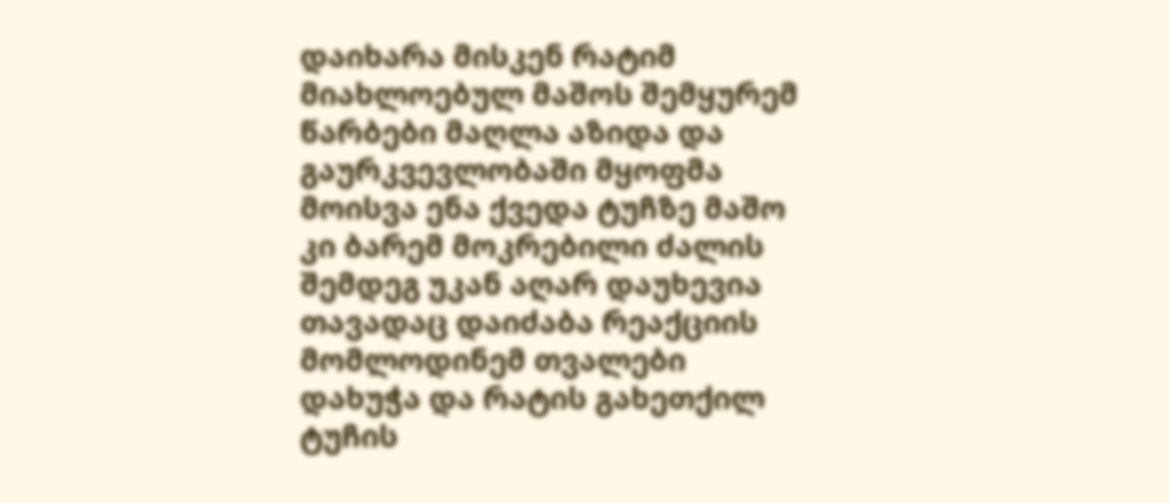დაიხარა მისკენ რატიმ მიახლოებულ მაშოს შემყურემ წარბები მაღლა აზიდა და გაურკვევლობაში მყოფმა მოისვა ენა ქვედა ტუჩზე მაშო კი ბარემ მოკრებილი ძალის შემდეგ უკან აღარ დაუხევია თავადაც დაიძაბა რეაქციის მომლოდინემ თვალები დახუჭა და რატის გახეთქილ ტუჩის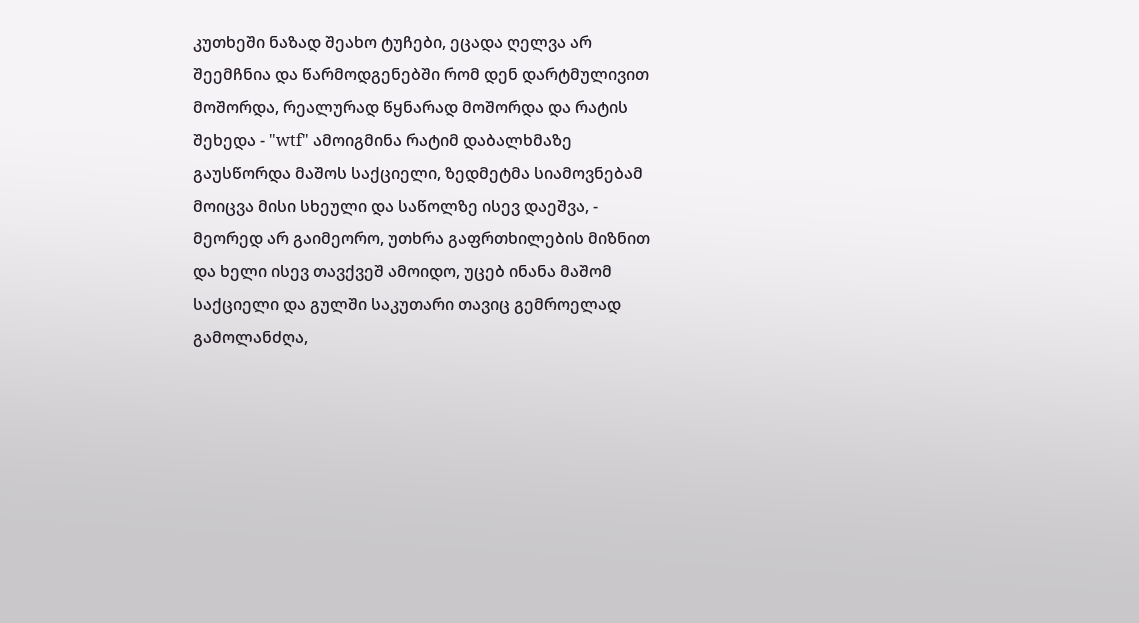კუთხეში ნაზად შეახო ტუჩები, ეცადა ღელვა არ შეემჩნია და წარმოდგენებში რომ დენ დარტმულივით მოშორდა, რეალურად წყნარად მოშორდა და რატის შეხედა - "wtf" ამოიგმინა რატიმ დაბალხმაზე გაუსწორდა მაშოს საქციელი, ზედმეტმა სიამოვნებამ მოიცვა მისი სხეული და საწოლზე ისევ დაეშვა, - მეორედ არ გაიმეორო, უთხრა გაფრთხილების მიზნით და ხელი ისევ თავქვეშ ამოიდო, უცებ ინანა მაშომ საქციელი და გულში საკუთარი თავიც გემროელად გამოლანძღა,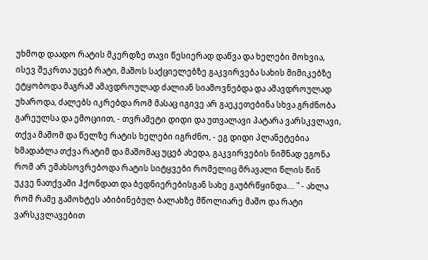უხმოდ დაადო რატის მკერდზე თავი წესიერად დაწვა და ხელები მოხვია, ისევ შეკრთა უცებ რატი, მაშოს საქციელებზე გაკვირვება სახის მიმიკებზე ეტყობოდა მაგრამ ამავდროულად ძალიან სიამოვნებდა და ამავდროულად უხაროდა, ძალებს იკრებდა რომ მასაც იგივე არ გაეკეთებინა სხვა გრძნობა გარეულსა და ემოციით, - თვრამეტი დიდი და უთვალავი პატარა ვარსკვლავი, თქვა მაშომ და წელზე რატის ხელები იგრძნო, - ეგ დიდი პლანეტებია ხმადაბლა თქვა რატიმ და მაშომაც უცებ ახედა, გაკვირვების ნიშნად ეგონა რომ არ ემახსოვრებოდა რატის სიტყვები რომელიც მრავალი წლის წინ უკვე ნათქვამი ჰქონდათ და ბედნიერებისგან სახე გაუბრწყინდა.... " - ახლა რომ რამე გამოხტეს აბიბინებულ ბალახზე მწოლიარე მაშო და რატი ვარსკვლავებით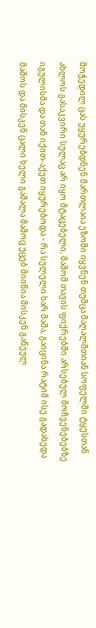მოჭედილ ცას უყურებდნენ მართლაია ეზოში იყვნენ თუმცა მაღალმთიან სოფელში ტყესთან ახლოს გასაკვირი სულაც არ იყო მტაცებელი, მაშომ თავის ფიქრებში არსებულ მოჩვენებებზე იგულისმა და თან იქით-აქეთ იყურებოდა - რა სულელი ხარ მაშა, გაიცინა რატიმ ისე გადახედა მაშოს და მისკენ ცალი ხელი გაშალა მაშოც უცებ მიიწია მისკენ გაწეულ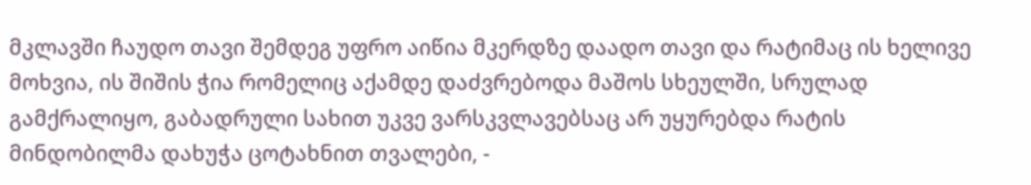მკლავში ჩაუდო თავი შემდეგ უფრო აიწია მკერდზე დაადო თავი და რატიმაც ის ხელივე მოხვია, ის შიშის ჭია რომელიც აქამდე დაძვრებოდა მაშოს სხეულში, სრულად გამქრალიყო, გაბადრული სახით უკვე ვარსკვლავებსაც არ უყურებდა რატის მინდობილმა დახუჭა ცოტახნით თვალები, -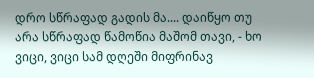დრო სწრაფად გადის მა.... დაიწყო თუ არა სწრაფად წამოწია მაშომ თავი, - ხო ვიცი, ვიცი სამ დღეში მიფრინავ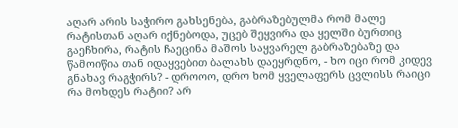აღარ არის საჭირო გახსენება, გაბრაზებულმა რომ მალე რატისთან აღარ იქნებოდა, უცებ შეყვირა და ყელში ბურთიც გაეჩხირა, რატის ჩაეცინა მაშოს საყვარელ გაბრაზებაზე და წამოიწია თან იდაყვებით ბალახს დაეყრდნო, - ხო იცი რომ კიდევ გნახავ რაგჭირს? - დროოო, დრო ხომ ყველაფერს ცვლისს რაიცი რა მოხდეს რატიი? არ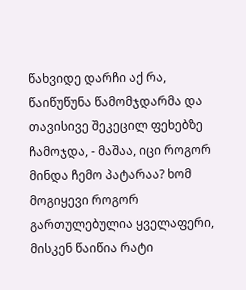წახვიდე დარჩი აქ რა, წაიწუწუნა წამომჯდარმა და თავისივე შეკეცილ ფეხებზე ჩამოჯდა, - მაშაა, იცი როგორ მინდა ჩემო პატარაა? ხომ მოგიყევი როგორ გართულებულია ყველაფერი, მისკენ წაიწია რატი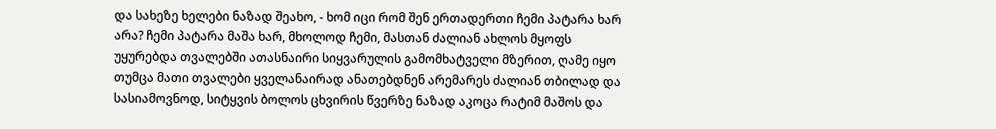და სახეზე ხელები ნაზად შეახო, - ხომ იცი რომ შენ ერთადერთი ჩემი პატარა ხარ არა? ჩემი პატარა მაშა ხარ, მხოლოდ ჩემი, მასთან ძალიან ახლოს მყოფს უყურებდა თვალებში ათასნაირი სიყვარულის გამომხატველი მზერით, ღამე იყო თუმცა მათი თვალები ყველანაირად ანათებდნენ არემარეს ძალიან თბილად და სასიამოვნოდ, სიტყვის ბოლოს ცხვირის წვერზე ნაზად აკოცა რატიმ მაშოს და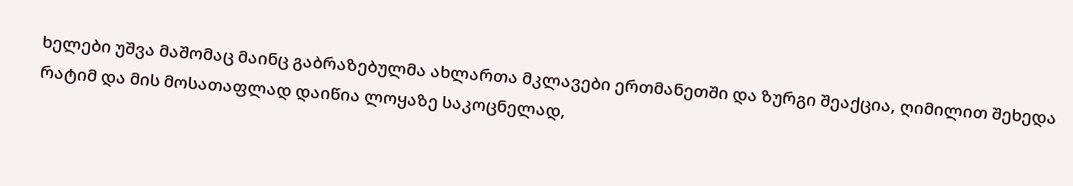ხელები უშვა მაშომაც მაინც გაბრაზებულმა ახლართა მკლავები ერთმანეთში და ზურგი შეაქცია, ღიმილით შეხედა რატიმ და მის მოსათაფლად დაიწია ლოყაზე საკოცნელად,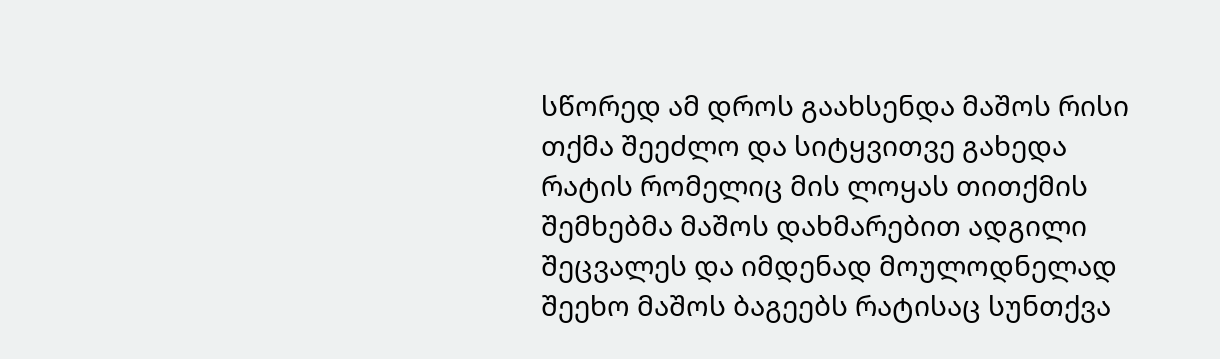სწორედ ამ დროს გაახსენდა მაშოს რისი თქმა შეეძლო და სიტყვითვე გახედა რატის რომელიც მის ლოყას თითქმის შემხებმა მაშოს დახმარებით ადგილი შეცვალეს და იმდენად მოულოდნელად შეეხო მაშოს ბაგეებს რატისაც სუნთქვა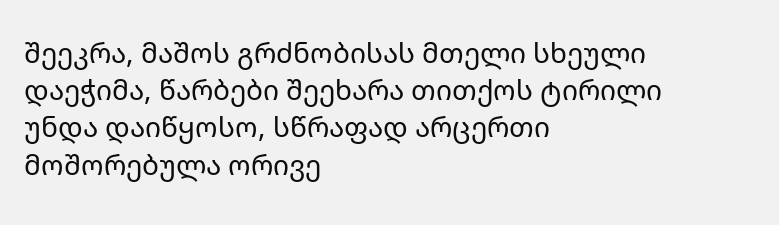შეეკრა, მაშოს გრძნობისას მთელი სხეული დაეჭიმა, წარბები შეეხარა თითქოს ტირილი უნდა დაიწყოსო, სწრაფად არცერთი მოშორებულა ორივე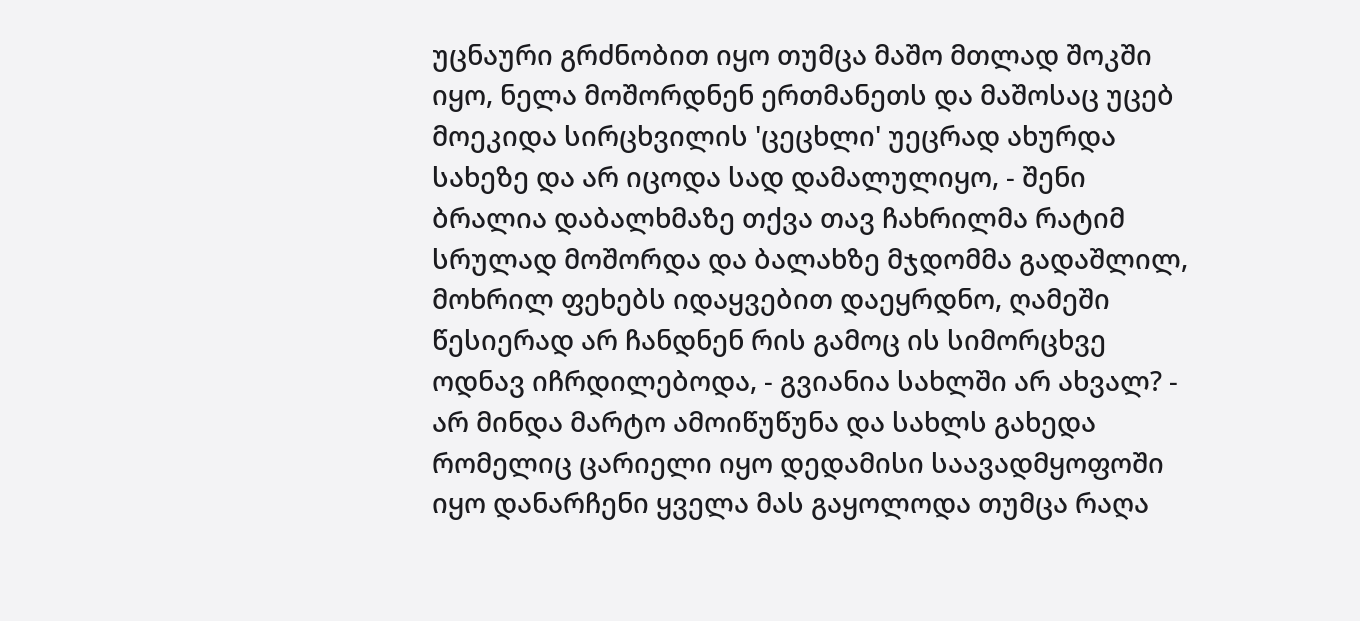უცნაური გრძნობით იყო თუმცა მაშო მთლად შოკში იყო, ნელა მოშორდნენ ერთმანეთს და მაშოსაც უცებ მოეკიდა სირცხვილის 'ცეცხლი' უეცრად ახურდა სახეზე და არ იცოდა სად დამალულიყო, - შენი ბრალია დაბალხმაზე თქვა თავ ჩახრილმა რატიმ სრულად მოშორდა და ბალახზე მჯდომმა გადაშლილ, მოხრილ ფეხებს იდაყვებით დაეყრდნო, ღამეში წესიერად არ ჩანდნენ რის გამოც ის სიმორცხვე ოდნავ იჩრდილებოდა, - გვიანია სახლში არ ახვალ? - არ მინდა მარტო ამოიწუწუნა და სახლს გახედა რომელიც ცარიელი იყო დედამისი საავადმყოფოში იყო დანარჩენი ყველა მას გაყოლოდა თუმცა რაღა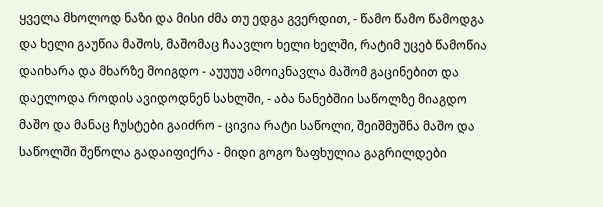ყველა მხოლოდ ნაზი და მისი ძმა თუ ედგა გვერდით, - წამო წამო წამოდგა და ხელი გაუწია მაშოს, მაშომაც ჩაავლო ხელი ხელში, რატიმ უცებ წამოწია დაიხარა და მხარზე მოიგდო - აუუუუ ამოიკნავლა მაშომ გაცინებით და დაელოდა როდის ავიდოდნენ სახლში, - აბა ნანებშიი საწოლზე მიაგდო მაშო და მანაც ჩუსტები გაიძრო - ცივია რატი საწოლი, შეიშმუშნა მაშო და საწოლში შეწოლა გადაიფიქრა - მიდი გოგო ზაფხულია გაგრილდები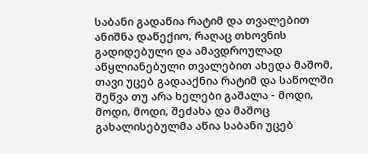საბანი გადაწია რატიმ და თვალებით ანიშნა დაწექიო, რაღაც თხოვნის გადიდებული და ამავდროულად აწყლიანებული თვალებით ახედა მაშომ, თავი უცებ გადააქნია რატიმ და საწოლში შეწვა თუ არა ხელები გაშალა - მოდი, მოდი, მოდი, შეძახა და მაშოც გახალისებულმა აწია საბანი უცებ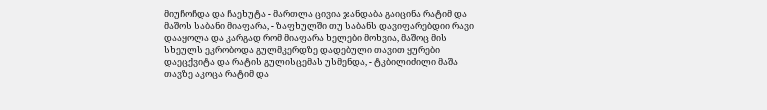მიუჩოჩდა და ჩაეხუტა - მართლა ცივია ჯანდაბა გაიცინა რატიმ და მაშოს საბანი მიაფარა, - ზაფხულში თუ საბანს დავიფარებდიი რავი დააყოლა და კარგად რომ მიაფარა ხელები მოხვია, მაშოც მის სხეულს ეკრობოდა გულმკერდზე დადებული თავით ყურები დაეცქვიტა და რატის გულისცემას უსმენდა, - ტკბილიძილი მაშა თავზე აკოცა რატიმ და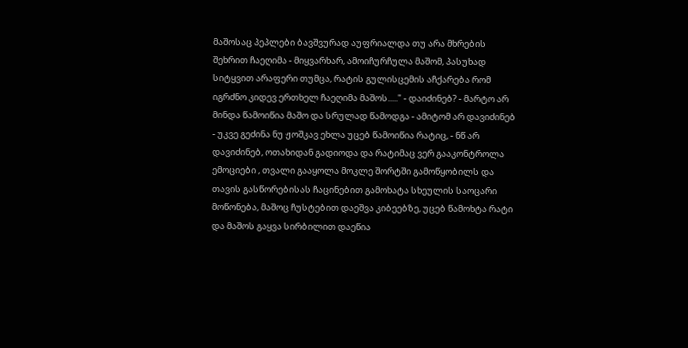მაშოსაც პეპლები ბავშვურად აუფრიალდა თუ არა მხრების შეხრით ჩაეღიმა - მიყვარხარ, ამოიჩურჩულა მაშომ, პასუხად სიტყვით არაფერი თუმცა, რატის გულისცემის აჩქარება რომ იგრძნო კიდევ ერთხელ ჩაეღიმა მაშოს....." - დაიძინებ? - მარტო არ მინდა წამოიწია მაშო და სრულად წამოდგა - ამიტომ არ დავიძინებ - უკვე გეძინა ნუ ჟოშკავ ეხლა უცებ წამოიწია რატიც, - ნწ არ დავიძინებ, ოთახიდან გადიოდა და რატიმაც ვერ გააკონტროლა ემოციები , თვალი გააყოლა მოკლე შორტში გამოწყობილს და თავის გასწორებისას ჩაცინებით გამოხატა სხეულის საოცარი მოწონება, მაშოც ჩუსტებით დაეშვა კიბეებზე, უცებ წამოხტა რატი და მაშოს გაყვა სირბილით დაეწია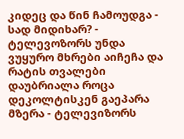კიდეც და წინ ჩამოუდგა - სად მიდიხარ? - ტელევოზორს უნდა ვუყურო მხრები აიჩეჩა და რატის თვალები დაუბრიალა როცა დეკოლტისკენ გაეპარა მზერა - ტელევიზორს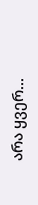არა ყვერ...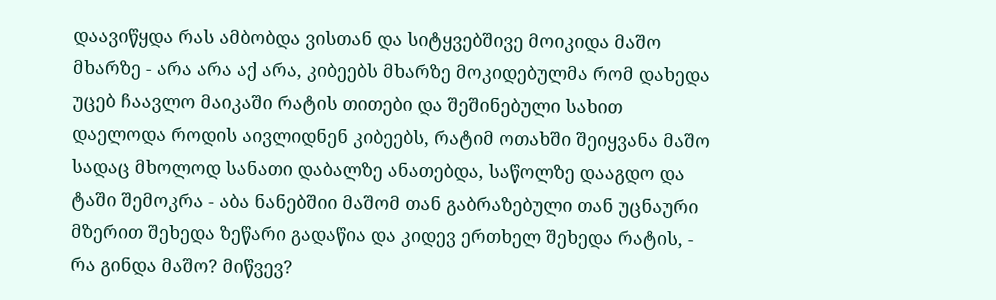დაავიწყდა რას ამბობდა ვისთან და სიტყვებშივე მოიკიდა მაშო მხარზე - არა არა აქ არა, კიბეებს მხარზე მოკიდებულმა რომ დახედა უცებ ჩაავლო მაიკაში რატის თითები და შეშინებული სახით დაელოდა როდის აივლიდნენ კიბეებს, რატიმ ოთახში შეიყვანა მაშო სადაც მხოლოდ სანათი დაბალზე ანათებდა, საწოლზე დააგდო და ტაში შემოკრა - აბა ნანებშიი მაშომ თან გაბრაზებული თან უცნაური მზერით შეხედა ზეწარი გადაწია და კიდევ ერთხელ შეხედა რატის, - რა გინდა მაშო? მიწვევ?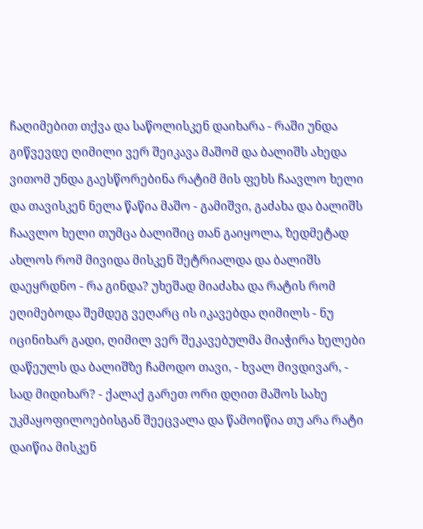ჩაღიმებით თქვა და საწოლისკენ დაიხარა - რაში უნდა გიწვევდე ღიმილი ვერ შეიკავა მაშომ და ბალიშს ახედა ვითომ უნდა გაესწორებინა რატიმ მის ფეხს ჩაავლო ხელი და თავისკენ ნელა წაწია მაშო - გამიშვი, გაძახა და ბალიშს ჩაავლო ხელი თუმცა ბალიშიც თან გაიყოლა, ზედმეტად ახლოს რომ მივიდა მისკენ შეტრიალდა და ბალიშს დაეყრდნო - რა გინდა? უხეშად მიაძახა და რატის რომ ეღიმებოდა შემდეგ ვეღარც ის იკავებდა ღიმილს - ნუ იცინიხარ გადი, ღიმილ ვერ შეკავებულმა მიაჭირა ხელები დაწეულს და ბალიშზე ჩამოდო თავი, - ხვალ მივდივარ, - სად მიდიხარ? - ქალაქ გარეთ ორი დღით მაშოს სახე უკმაყოფილოებისგან შეეცვალა და წამოიწია თუ არა რატი დაიწია მისკენ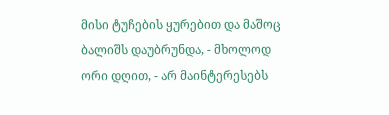მისი ტუჩების ყურებით და მაშოც ბალიშს დაუბრუნდა, - მხოლოდ ორი დღით, - არ მაინტერესებს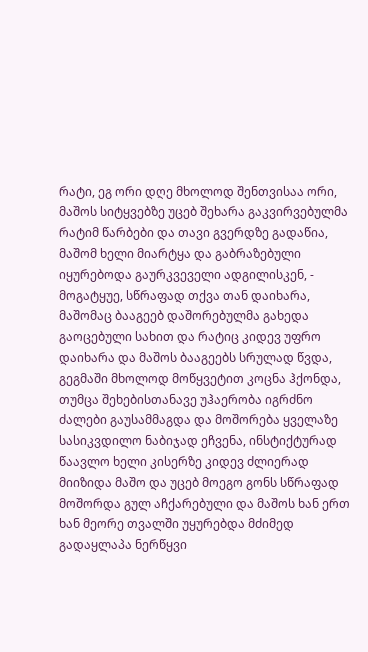რატი, ეგ ორი დღე მხოლოდ შენთვისაა ორი, მაშოს სიტყვებზე უცებ შეხარა გაკვირვებულმა რატიმ წარბები და თავი გვერდზე გადაწია, მაშომ ხელი მიარტყა და გაბრაზებული იყურებოდა გაურკვეველი ადგილისკენ, - მოგატყუე, სწრაფად თქვა თან დაიხარა, მაშომაც ბააგეებ დაშორებულმა გახედა გაოცებული სახით და რატიც კიდევ უფრო დაიხარა და მაშოს ბააგეებს სრულად წვდა, გეგმაში მხოლოდ მოწყვეტით კოცნა ჰქონდა, თუმცა შეხებისთანავე უჰაერობა იგრძნო ძალები გაუსამმაგდა და მოშორება ყველაზე სასიკვდილო ნაბიჯად ეჩვენა, ინსტიქტურად წაავლო ხელი კისერზე კიდევ ძლიერად მიიზიდა მაშო და უცებ მოეგო გონს სწრაფად მოშორდა გულ აჩქარებული და მაშოს ხან ერთ ხან მეორე თვალში უყურებდა მძიმედ გადაყლაპა ნერწყვი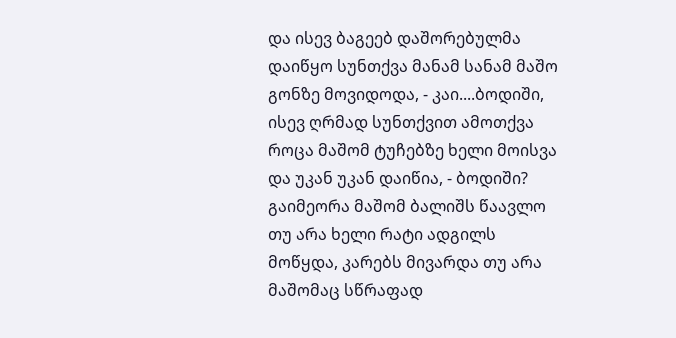და ისევ ბაგეებ დაშორებულმა დაიწყო სუნთქვა მანამ სანამ მაშო გონზე მოვიდოდა, - კაი....ბოდიში, ისევ ღრმად სუნთქვით ამოთქვა როცა მაშომ ტუჩებზე ხელი მოისვა და უკან უკან დაიწია, - ბოდიში? გაიმეორა მაშომ ბალიშს წაავლო თუ არა ხელი რატი ადგილს მოწყდა, კარებს მივარდა თუ არა მაშომაც სწრაფად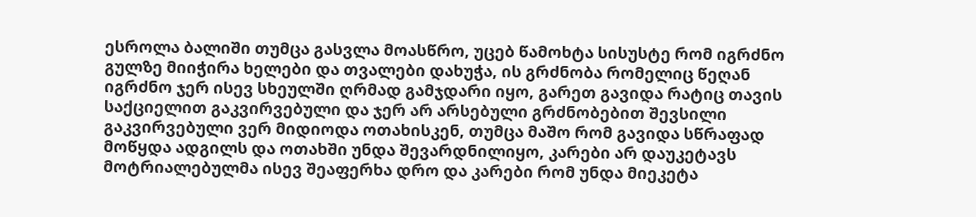ესროლა ბალიში თუმცა გასვლა მოასწრო, უცებ წამოხტა სისუსტე რომ იგრძნო გულზე მიიჭირა ხელები და თვალები დახუჭა, ის გრძნობა რომელიც წეღან იგრძნო ჯერ ისევ სხეულში ღრმად გამჯდარი იყო, გარეთ გავიდა რატიც თავის საქციელით გაკვირვებული და ჯერ არ არსებული გრძნობებით შევსილი გაკვირვებული ვერ მიდიოდა ოთახისკენ, თუმცა მაშო რომ გავიდა სწრაფად მოწყდა ადგილს და ოთახში უნდა შევარდნილიყო, კარები არ დაუკეტავს მოტრიალებულმა ისევ შეაფერხა დრო და კარები რომ უნდა მიეკეტა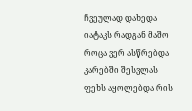ჩვეულად დახედა იატაკს რადგან მაშო როცა ვერ ასწრებდა კარებში შესვლას ფეხს აყოლებდა რის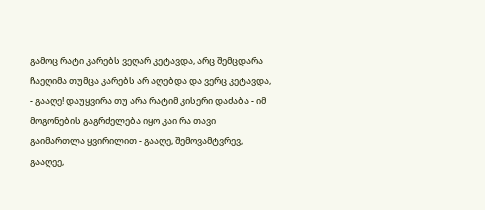გამოც რატი კარებს ვეღარ კეტავდა, არც შემცდარა ჩაეღიმა თუმცა კარებს არ აღებდა და ვერც კეტავდა, - გააღე! დაუყვირა თუ არა რატიმ კისერი დაძაბა - იმ მოგონების გაგრძელება იყო კაი რა თავი გაიმართლა ყვირილით - გააღე, შემოვამტვრევ, გააღეე,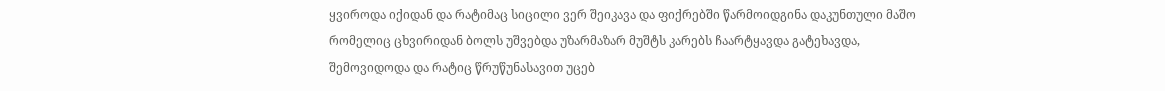ყვიროდა იქიდან და რატიმაც სიცილი ვერ შეიკავა და ფიქრებში წარმოიდგინა დაკუნთული მაშო რომელიც ცხვირიდან ბოლს უშვებდა უზარმაზარ მუშტს კარებს ჩაარტყავდა გატეხავდა, შემოვიდოდა და რატიც წრუწუნასავით უცებ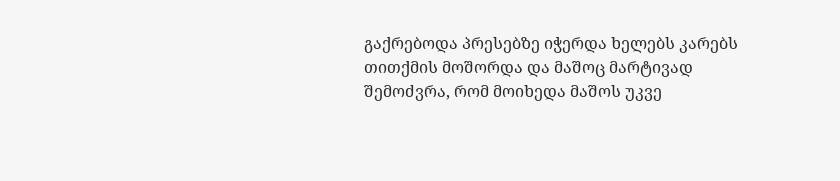გაქრებოდა პრესებზე იჭერდა ხელებს კარებს თითქმის მოშორდა და მაშოც მარტივად შემოძვრა, რომ მოიხედა მაშოს უკვე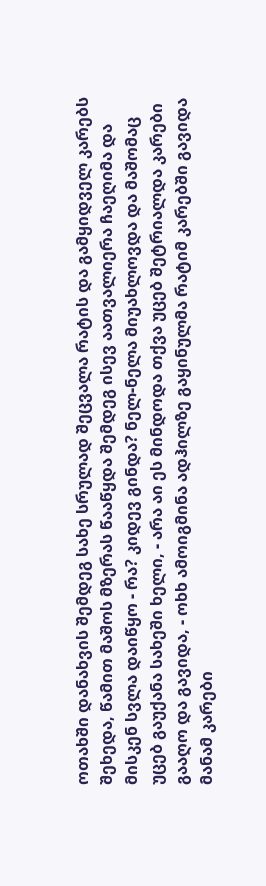ოთახში დანახვის შემდეგ სახე სრულად შეცვალა რატის და გამყიდველ კარებს შეხედა, წამით მაშოს მზერას წააწყდა შემდეგ ისევ აათვალიერა ჩაეღიმა და მისკენ სვლა დაიწყო - რა? კიდევ გინდა? ნელ-ნელა მიუახლოვდა და მაშომაც უცებ გაუქანა სახეში ხელი, - არა აი ეს მინდოდა თქვა უცებ შეტრიალდა კარები გააღო და გავიდა, - ოხხ ამოიგმინა ადჰილზე გაყინულმა რატიმ კარებში გავიდა მანამ კარები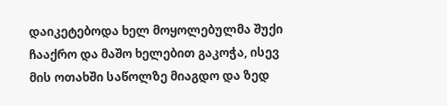დაიკეტებოდა ხელ მოყოლებულმა შუქი ჩააქრო და მაშო ხელებით გაკოჭა, ისევ მის ოთახში საწოლზე მიაგდო და ზედ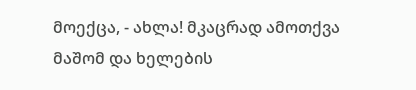მოექცა, - ახლა! მკაცრად ამოთქვა მაშომ და ხელების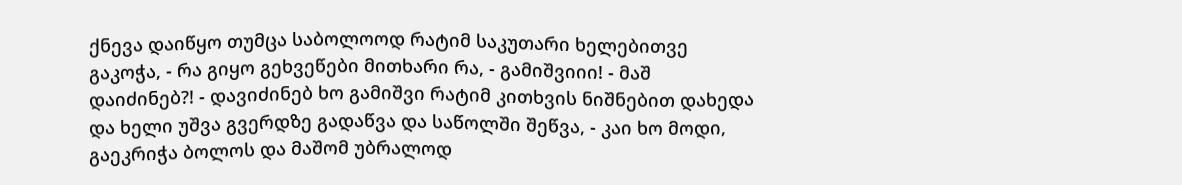ქნევა დაიწყო თუმცა საბოლოოდ რატიმ საკუთარი ხელებითვე გაკოჭა, - რა გიყო გეხვეწები მითხარი რა, - გამიშვიიი! - მაშ დაიძინებ?! - დავიძინებ ხო გამიშვი რატიმ კითხვის ნიშნებით დახედა და ხელი უშვა გვერდზე გადაწვა და საწოლში შეწვა, - კაი ხო მოდი, გაეკრიჭა ბოლოს და მაშომ უბრალოდ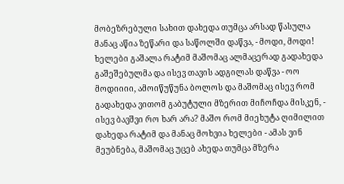მობეზრებული სახით დახედა თუმცა არსად წასულა მანაც აწია ზეწარი და საწოლში დაწვა, - მოდი, მოდი! ხელები გაშალა რატიმ მაშომაც ალმაცერად გადახედა გაშეშებულმა და ისევ თავის ადგილას დაწვა - ოო მოდიიიი, ამოიწუწუნა ბოლოს და მაშომაც ისევ რომ გადახედა ვითომ გაბუტული მზერით მიჩოჩდა მისკენ, - ისევ ბავშვი რო ხარ არა? მაშო რომ მიეხუტა ღიმილით დახედა რატიმ და მანაც მოხვია ხელები - ამას ვინ მეუბნება, მაშომაც უცებ ახედა თუმცა მზერა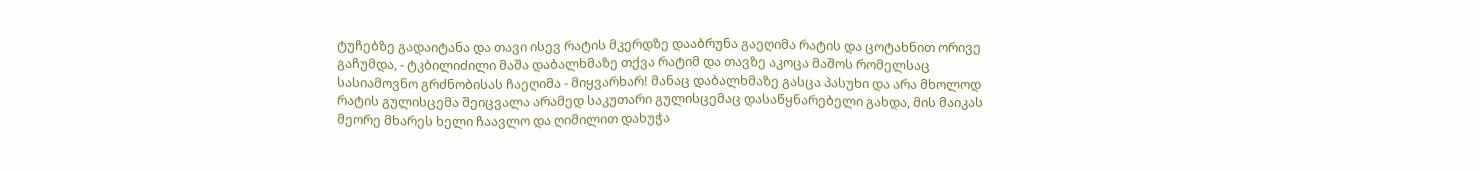ტუჩებზე გადაიტანა და თავი ისევ რატის მკერდზე დააბრუნა გაეღიმა რატის და ცოტახნით ორივე გაჩუმდა, - ტკბილიძილი მაშა დაბალხმაზე თქვა რატიმ და თავზე აკოცა მაშოს რომელსაც სასიამოვნო გრძნობისას ჩაეღიმა - მიყვარხარ! მანაც დაბალხმაზე გასცა პასუხი და არა მხოლოდ რატის გულისცემა შეიცვალა არამედ საკუთარი გულისცემაც დასაწყნარებელი გახდა, მის მაიკას მეორე მხარეს ხელი ჩაავლო და ღიმილით დახუჭა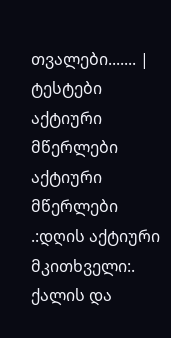თვალები....... |
ტესტები
აქტიური მწერლები
აქტიური მწერლები
.:დღის აქტიური მკითხველი:.
ქალის და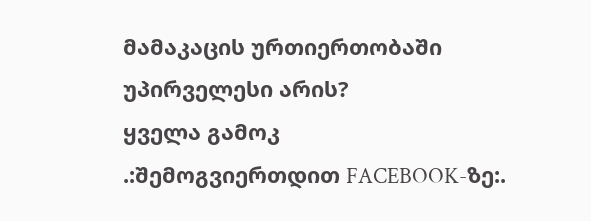მამაკაცის ურთიერთობაში უპირველესი არის?
ყველა გამოკ
.:შემოგვიერთდით FACEBOOK-ზე:.